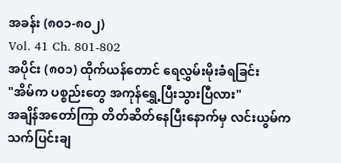အခန်း (၈၀၁-၈၀၂)
Vol. 41 Ch. 801-802
အပိုင်း (၈၀၁) ထိုက်ယန်တောင် ရေလွှမ်းမိုးခံရခြင်း
"အိမ်က ပစ္စည်းတွေ အကုန်ရွှေ့ပြီးသွားပြီလား"
အချိန်အတော်ကြာ တိတ်ဆိတ်နေပြီးနောက်မှ လင်းယွမ်က သက်ပြင်းချ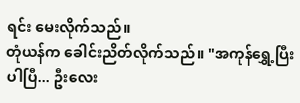ရင်း မေးလိုက်သည်။
တုံယန်က ခေါင်းညိတ်လိုက်သည်။ "အကုန်ရွှေ့ပြီးပါပြီ... ဦးလေး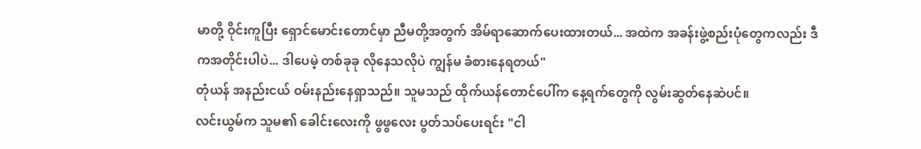မာတို့ ဝိုင်းကူပြီး ရှောင်မောင်းတောင်မှာ ညီမတို့အတွက် အိမ်ရာဆောက်ပေးထားတယ်... အထဲက အခန်းဖွဲ့စည်းပုံတွေကလည်း ဒီကအတိုင်းပါပဲ... ဒါပေမဲ့ တစ်ခုခု လိုနေသလိုပဲ ကျွန်မ ခံစားနေရတယ်"
တုံယန် အနည်းငယ် ဝမ်းနည်းနေရှာသည်။ သူမသည် ထိုက်ယန်တောင်ပေါ်က နေ့ရက်တွေကို လွမ်းဆွတ်နေဆဲပင်။
လင်းယွမ်က သူမ၏ ခေါင်းလေးကို ဖွဖွလေး ပွတ်သပ်ပေးရင်း "ငါ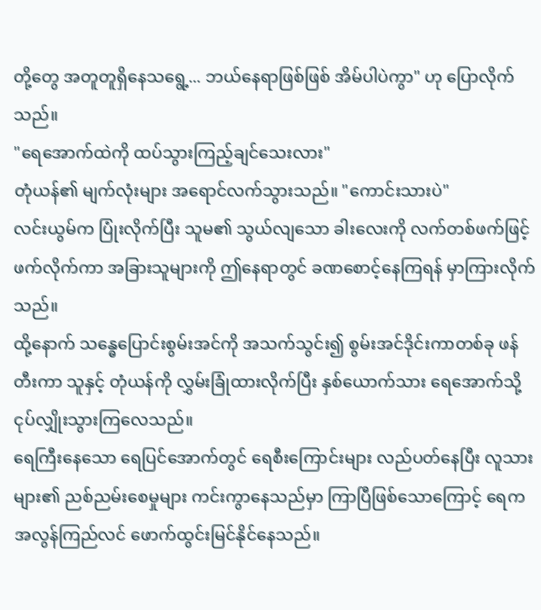တို့တွေ အတူတူရှိနေသရွေ့... ဘယ်နေရာဖြစ်ဖြစ် အိမ်ပါပဲကွာ" ဟု ပြောလိုက်သည်။
"ရေအောက်ထဲကို ထပ်သွားကြည့်ချင်သေးလား"
တုံယန်၏ မျက်လုံးများ အရောင်လက်သွားသည်။ "ကောင်းသားပဲ"
လင်းယွမ်က ပြုံးလိုက်ပြီး သူမ၏ သွယ်လျသော ခါးလေးကို လက်တစ်ဖက်ဖြင့် ဖက်လိုက်ကာ အခြားသူများကို ဤနေရာတွင် ခဏစောင့်နေကြရန် မှာကြားလိုက်သည်။
ထို့နောက် သန္ဓေပြောင်းစွမ်းအင်ကို အသက်သွင်း၍ စွမ်းအင်ဒိုင်းကာတစ်ခု ဖန်တီးကာ သူနှင့် တုံယန်ကို လွှမ်းခြုံထားလိုက်ပြီး နှစ်ယောက်သား ရေအောက်သို့ ငုပ်လျှိုးသွားကြလေသည်။
ရေကြီးနေသော ရေပြင်အောက်တွင် ရေစီးကြောင်းများ လည်ပတ်နေပြီး လူသားများ၏ ညစ်ညမ်းစေမှုများ ကင်းကွာနေသည်မှာ ကြာပြီဖြစ်သောကြောင့် ရေက အလွန်ကြည်လင် ဖောက်ထွင်းမြင်နိုင်နေသည်။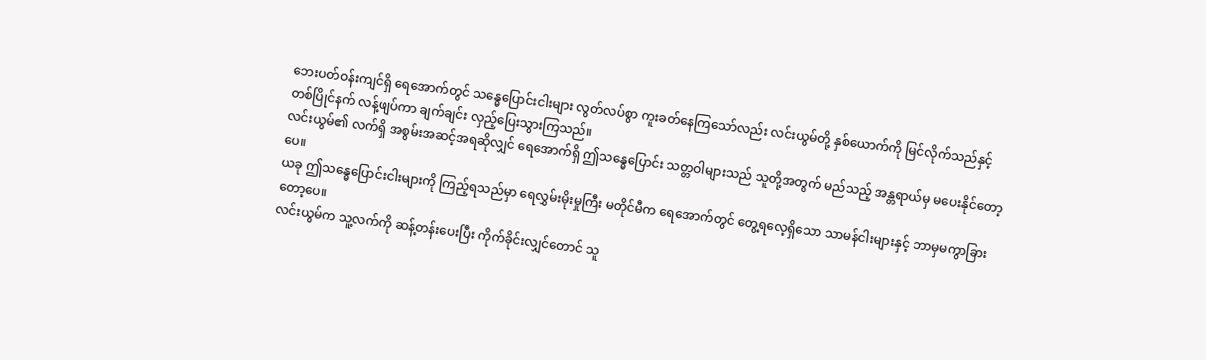ဘေးပတ်ဝန်းကျင်ရှိ ရေအောက်တွင် သန္ဓေပြောင်းငါးများ လွတ်လပ်စွာ ကူးခတ်နေကြသော်လည်း လင်းယွမ်တို့ နှစ်ယောက်ကို မြင်လိုက်သည်နှင့် တစ်ပြိုင်နက် လန့်ဖျပ်ကာ ချက်ချင်း လှည့်ပြေးသွားကြသည်။
လင်းယွမ်၏ လက်ရှိ အစွမ်းအဆင့်အရဆိုလျှင် ရေအောက်ရှိ ဤသန္ဓေပြောင်း သတ္တဝါများသည် သူတို့အတွက် မည်သည့် အန္တရာယ်မှ မပေးနိုင်တော့ပေ။
ယခု ဤသန္ဓေပြောင်းငါးများကို ကြည့်ရသည်မှာ ရေလွှမ်းမိုးမှုကြီး မတိုင်မီက ရေအောက်တွင် တွေ့ရလေ့ရှိသော သာမန်ငါးများနှင့် ဘာမှမကွာခြားတော့ပေ။
လင်းယွမ်က သူ့လက်ကို ဆန့်တန်းပေးပြီး ကိုက်ခိုင်းလျှင်တောင် သူ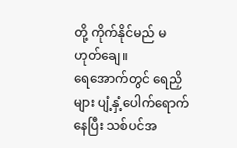တို့ ကိုက်နိုင်မည် မဟုတ်ချေ။
ရေအောက်တွင် ရေညှိများ ပျံ့နှံ့ပေါက်ရောက်နေပြီး သစ်ပင်အ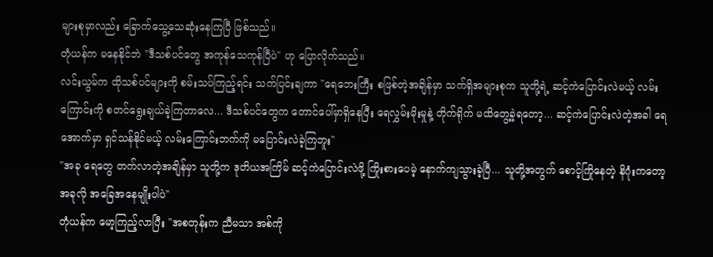များစုမှာလည်း ခြောက်သွေ့သေဆုံးနေကြပြီ ဖြစ်သည်။
တုံယန်က မနေနိုင်ဘဲ "ဒီသစ်ပင်တွေ အကုန်သေကုန်ပြီပဲ" ဟု ပြောလိုက်သည်။
လင်းယွမ်က ထိုသစ်ပင်များကို စမ်းသပ်ကြည့်ရင်း သက်ပြင်းချကာ "ရေဘေးကြီး စဖြစ်တဲ့အချိန်မှာ သက်ရှိအများစုက သူတို့ရဲ့ ဆင့်ကဲပြောင်းလဲမယ့် လမ်းကြောင်းကို စတင်ရွေးချယ်ခဲ့ကြတာလေ... ဒီသစ်ပင်တွေက တောင်ပေါ်မှာရှိနေပြီး ရေလွှမ်းမိုးမှုနဲ့ တိုက်ရိုက် မထိတွေ့ခဲ့ရတော့... ဆင့်ကဲပြောင်းလဲတဲ့အခါ ရေအောက်မှာ ရှင်သန်နိုင်မယ့် လမ်းကြောင်းဘက်ကို မပြောင်းလဲခဲ့ကြဘူး"
"အခု ရေတွေ တက်လာတဲ့အချိန်မှာ သူတို့က ဒုတိယအကြိမ် ဆင့်ကဲပြောင်းလဲဖို့ ကြိုးစားပေမဲ့ နောက်ကျသွားခဲ့ပြီ... သူတို့အတွက် စောင့်ကြိုနေတဲ့ နိဂုံးကတော့ အခုလို အခြေအနေမျိုးပါပဲ"
တုံယန်က မော့ကြည့်လာပြီး "အစတုန်းက ညီမသာ အစ်ကို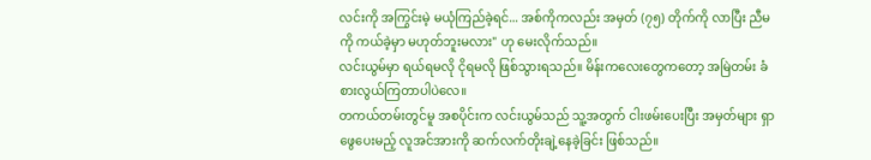လင်းကို အကြွင်းမဲ့ မယုံကြည်ခဲ့ရင်... အစ်ကိုကလည်း အမှတ် (၇၅) တိုက်ကို လာပြီး ညီမကို ကယ်ခဲ့မှာ မဟုတ်ဘူးမလား" ဟု မေးလိုက်သည်။
လင်းယွမ်မှာ ရယ်ရမလို ငိုရမလို ဖြစ်သွားရသည်။ မိန်းကလေးတွေကတော့ အမြဲတမ်း ခံစားလွယ်ကြတာပါပဲလေ။
တကယ်တမ်းတွင်မူ အစပိုင်းက လင်းယွမ်သည် သူ့အတွက် ငါးဖမ်းပေးပြီး အမှတ်များ ရှာဖွေပေးမည့် လူအင်အားကို ဆက်လက်တိုးချဲ့နေခဲ့ခြင်း ဖြစ်သည်။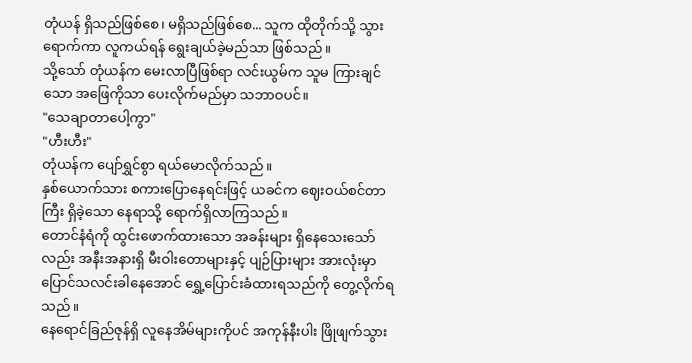တုံယန် ရှိသည်ဖြစ်စေ၊ မရှိသည်ဖြစ်စေ... သူက ထိုတိုက်သို့ သွားရောက်ကာ လူကယ်ရန် ရွေးချယ်ခဲ့မည်သာ ဖြစ်သည်။
သို့သော် တုံယန်က မေးလာပြီဖြစ်ရာ လင်းယွမ်က သူမ ကြားချင်သော အဖြေကိုသာ ပေးလိုက်မည်မှာ သဘာဝပင်။
"သေချာတာပေါ့ကွာ"
"ဟီးဟီး"
တုံယန်က ပျော်ရွှင်စွာ ရယ်မောလိုက်သည်။
နှစ်ယောက်သား စကားပြောနေရင်းဖြင့် ယခင်က ဈေးဝယ်စင်တာကြီး ရှိခဲ့သော နေရာသို့ ရောက်ရှိလာကြသည်။
တောင်နံရံကို ထွင်းဖောက်ထားသော အခန်းများ ရှိနေသေးသော်လည်း အနီးအနားရှိ မီးဝါးတောများနှင့် ပျဉ်ပြားများ အားလုံးမှာ ပြောင်သလင်းခါနေအောင် ရွှေ့ပြောင်းခံထားရသည်ကို တွေ့လိုက်ရသည်။
နေရောင်ခြည်ဇုန်ရှိ လူနေအိမ်များကိုပင် အကုန်နီးပါး ဖြိုဖျက်သွား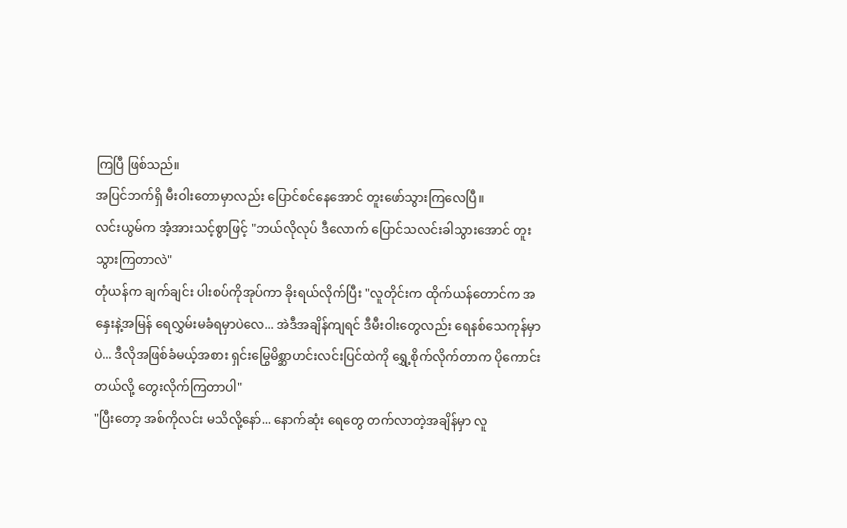ကြပြီ ဖြစ်သည်။
အပြင်ဘက်ရှိ မီးဝါးတောမှာလည်း ပြောင်စင်နေအောင် တူးဖော်သွားကြလေပြီ။
လင်းယွမ်က အံ့အားသင့်စွာဖြင့် "ဘယ်လိုလုပ် ဒီလောက် ပြောင်သလင်းခါသွားအောင် တူးသွားကြတာလဲ"
တုံယန်က ချက်ချင်း ပါးစပ်ကိုအုပ်ကာ ခိုးရယ်လိုက်ပြီး "လူတိုင်းက ထိုက်ယန်တောင်က အနှေးနဲ့အမြန် ရေလွှမ်းမခံရမှာပဲလေ... အဲဒီအချိန်ကျရင် ဒီမီးဝါးတွေလည်း ရေနစ်သေကုန်မှာပဲ... ဒီလိုအဖြစ်ခံမယ့်အစား ရှင်းမြွေမိစ္ဆာဟင်းလင်းပြင်ထဲကို ရွှေ့စိုက်လိုက်တာက ပိုကောင်းတယ်လို့ တွေးလိုက်ကြတာပါ"
"ပြီးတော့ အစ်ကိုလင်း မသိလို့နော်... နောက်ဆုံး ရေတွေ တက်လာတဲ့အချိန်မှာ လူ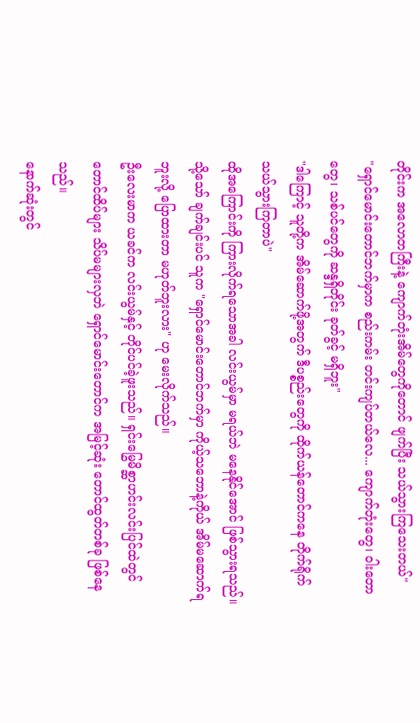တိုင်းက အလောတကြီးနဲ့ ကျောက်တုံးအိမ်တွေကိုတောင် ဖျက်ပြီး သယ်သွားကြသေးတယ်"
"ရှောင်မောင်းတောင်ဘက်မှာက စည်းကမ်း တင်းကျပ်တယ်လေ... ကျောက်တုံးတွေ၊ ဝါးတောတွေ၊ သစ်ပင်တွေကို ဆန္ဒရှိတိုင်း ခုတ်ခွင့် မရှိဘူး"
"ဒါကြောင့် သူတို့က အိမ်ဆောက်ဖို့အတွက် ဒီပစ္စည်းတွေကို ထိုက်ယန်တောင်ကနေ တိုက်ရိုက် သယ်သွားကြတာပဲ"
ထိုအကြောင်းကို ကြားလိုက်ရသောအခါ လင်းယွမ်မှာ မရယ်ဘဲ မနေနိုင်အောင် ဖြစ်သွားရသည်။ သို့သော် ချက်ချင်းပင် သူက "ရှောင်မောင်းတောင်ဘက်မှာ ကိုယ့်သဘောနဲ့ကိုယ် အိမ်မဆောက်ရဘူးလို့ ပြောထားတာ မဟုတ်ဘူးလား" ဟု မေးလိုက်သည်။
ဦးလေးမာက ယခင်က လင်းယွမ်နှင့် တိုင်ပင်ခဲ့ဖူးသည်။ ရှင်းမြွေမိစ္ဆာဟင်းလင်းပြင်ထဲတွင် တောင်ထိပ်များ သိပ်မများလှဘဲ ရှောင်မောင်းတောင်က အမြင့်ဆုံး တောင်ထွတ်တစ်ခု ဖြစ်နေသည်။
နောက်ဆုံးတွင်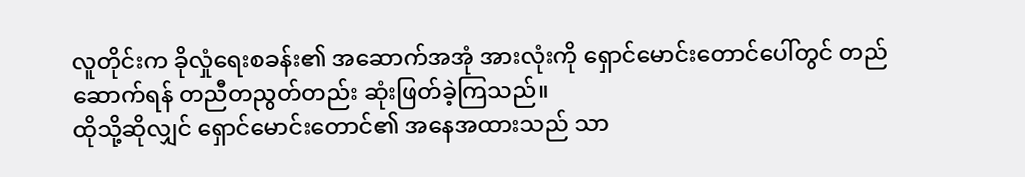လူတိုင်းက ခိုလှုံရေးစခန်း၏ အဆောက်အအုံ အားလုံးကို ရှောင်မောင်းတောင်ပေါ်တွင် တည်ဆောက်ရန် တညီတညွတ်တည်း ဆုံးဖြတ်ခဲ့ကြသည်။
ထိုသို့ဆိုလျှင် ရှောင်မောင်းတောင်၏ အနေအထားသည် သာ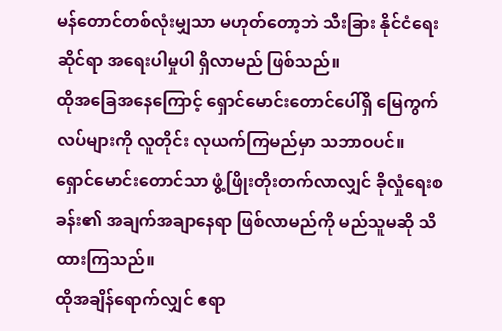မန်တောင်တစ်လုံးမျှသာ မဟုတ်တော့ဘဲ သီးခြား နိုင်ငံရေးဆိုင်ရာ အရေးပါမှုပါ ရှိလာမည် ဖြစ်သည်။
ထိုအခြေအနေကြောင့် ရှောင်မောင်းတောင်ပေါ်ရှိ မြေကွက်လပ်များကို လူတိုင်း လုယက်ကြမည်မှာ သဘာဝပင်။ ရှောင်မောင်းတောင်သာ ဖွံ့ဖြိုးတိုးတက်လာလျှင် ခိုလှုံရေးစခန်း၏ အချက်အချာနေရာ ဖြစ်လာမည်ကို မည်သူမဆို သိထားကြသည်။
ထိုအချိန်ရောက်လျှင် ဧရာ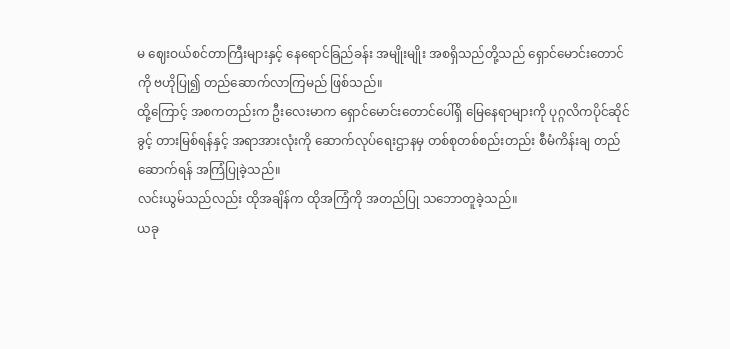မ ဈေးဝယ်စင်တာကြီးများနှင့် နေရောင်ခြည်ခန်း အမျိုးမျိုး အစရှိသည်တို့သည် ရှောင်မောင်းတောင်ကို ဗဟိုပြု၍ တည်ဆောက်လာကြမည် ဖြစ်သည်။
ထို့ကြောင့် အစကတည်းက ဦးလေးမာက ရှောင်မောင်းတောင်ပေါ်ရှိ မြေနေရာများကို ပုဂ္ဂလိကပိုင်ဆိုင်ခွင့် တားမြစ်ရန်နှင့် အရာအားလုံးကို ဆောက်လုပ်ရေးဌာနမှ တစ်စုတစ်စည်းတည်း စီမံကိန်းချ တည်ဆောက်ရန် အကြံပြုခဲ့သည်။
လင်းယွမ်သည်လည်း ထိုအချိန်က ထိုအကြံကို အတည်ပြု သဘောတူခဲ့သည်။
ယခု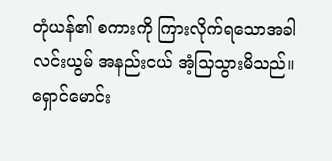တုံယန်၏ စကားကို ကြားလိုက်ရသောအခါ လင်းယွမ် အနည်းငယ် အံ့သြသွားမိသည်။
ရှောင်မောင်း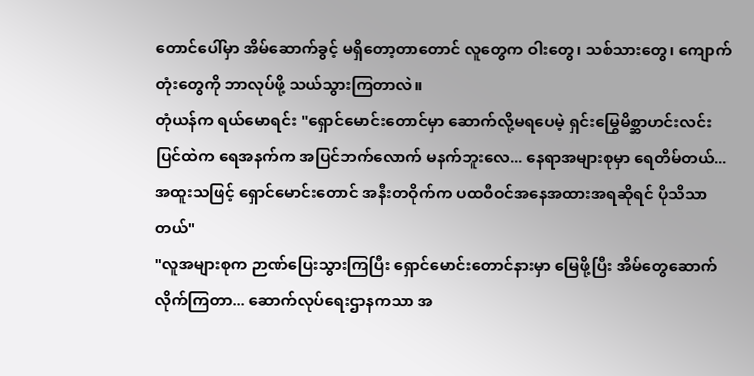တောင်ပေါ်မှာ အိမ်ဆောက်ခွင့် မရှိတော့တာတောင် လူတွေက ဝါးတွေ၊ သစ်သားတွေ၊ ကျောက်တုံးတွေကို ဘာလုပ်ဖို့ သယ်သွားကြတာလဲ။
တုံယန်က ရယ်မောရင်း "ရှောင်မောင်းတောင်မှာ ဆောက်လို့မရပေမဲ့ ရှင်းမြွေမိစ္ဆာဟင်းလင်းပြင်ထဲက ရေအနက်က အပြင်ဘက်လောက် မနက်ဘူးလေ... နေရာအများစုမှာ ရေတိမ်တယ်... အထူးသဖြင့် ရှောင်မောင်းတောင် အနီးတဝိုက်က ပထဝီဝင်အနေအထားအရဆိုရင် ပိုသိသာတယ်"
"လူအများစုက ဉာဏ်ပြေးသွားကြပြီး ရှောင်မောင်းတောင်နားမှာ မြေဖို့ပြီး အိမ်တွေဆောက်လိုက်ကြတာ... ဆောက်လုပ်ရေးဌာနကသာ အ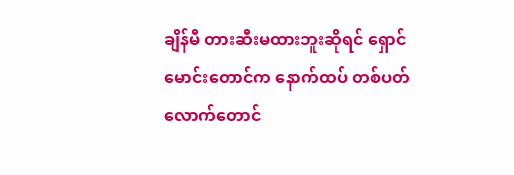ချိန်မီ တားဆီးမထားဘူးဆိုရင် ရှောင်မောင်းတောင်က နောက်ထပ် တစ်ပတ်လောက်တောင်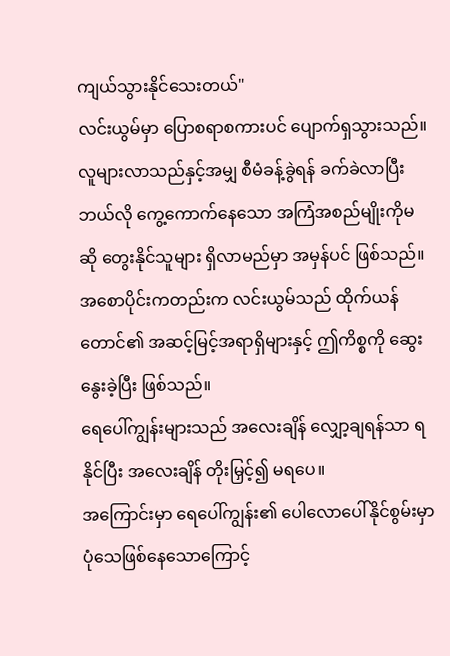ကျယ်သွားနိုင်သေးတယ်"
လင်းယွမ်မှာ ပြောစရာစကားပင် ပျောက်ရှသွားသည်။ လူများလာသည်နှင့်အမျှ စီမံခန့်ခွဲရန် ခက်ခဲလာပြီး ဘယ်လို ကွေ့ကောက်နေသော အကြံအစည်မျိုးကိုမဆို တွေးနိုင်သူများ ရှိလာမည်မှာ အမှန်ပင် ဖြစ်သည်။
အစောပိုင်းကတည်းက လင်းယွမ်သည် ထိုက်ယန်တောင်၏ အဆင့်မြင့်အရာရှိများနှင့် ဤကိစ္စကို ဆွေးနွေးခဲ့ပြီး ဖြစ်သည်။
ရေပေါ်ကျွန်းများသည် အလေးချိန် လျှော့ချရန်သာ ရနိုင်ပြီး အလေးချိန် တိုးမြှင့်၍ မရပေ။
အကြောင်းမှာ ရေပေါ်ကျွန်း၏ ပေါလောပေါ်နိုင်စွမ်းမှာ ပုံသေဖြစ်နေသောကြောင့်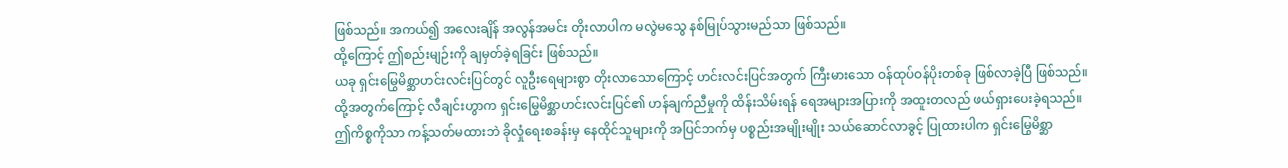ဖြစ်သည်။ အကယ်၍ အလေးချိန် အလွန်အမင်း တိုးလာပါက မလွဲမသွေ နစ်မြုပ်သွားမည်သာ ဖြစ်သည်။
ထို့ကြောင့် ဤစည်းမျဉ်းကို ချမှတ်ခဲ့ရခြင်း ဖြစ်သည်။
ယခု ရှင်းမြွေမိစ္ဆာဟင်းလင်းပြင်တွင် လူဦးရေများစွာ တိုးလာသောကြောင့် ဟင်းလင်းပြင်အတွက် ကြီးမားသော ဝန်ထုပ်ဝန်ပိုးတစ်ခု ဖြစ်လာခဲ့ပြီ ဖြစ်သည်။
ထို့အတွက်ကြောင့် လီချင်းဟွာက ရှင်းမြွေမိစ္ဆာဟင်းလင်းပြင်၏ ဟန်ချက်ညီမှုကို ထိန်းသိမ်းရန် ရေအများအပြားကို အထူးတလည် ဖယ်ရှားပေးခဲ့ရသည်။
ဤကိစ္စကိုသာ ကန့်သတ်မထားဘဲ ခိုလှုံရေးစခန်းမှ နေထိုင်သူများကို အပြင်ဘက်မှ ပစ္စည်းအမျိုးမျိုး သယ်ဆောင်လာခွင့် ပြုထားပါက ရှင်းမြွေမိစ္ဆာ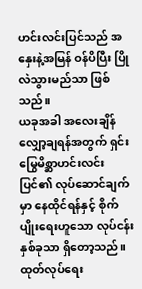ဟင်းလင်းပြင်သည် အနှေးနဲ့အမြန် ဝန်ပိပြီး ပြိုလဲသွားမည်သာ ဖြစ်သည်။
ယခုအခါ အလေးချိန်လျှော့ချရန်အတွက် ရှင်းမြွေမိစ္ဆာဟင်းလင်းပြင်၏ လုပ်ဆောင်ချက်မှာ နေထိုင်ရန်နှင့် စိုက်ပျိုးရေးဟူသော လုပ်ငန်းနှစ်ခုသာ ရှိတော့သည်။
ထုတ်လုပ်ရေး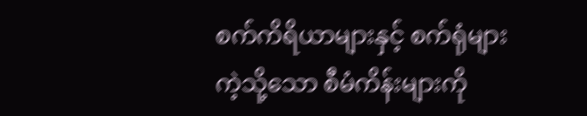စက်ကိရိယာများနှင့် စက်ရုံများကဲ့သို့သော စီမံကိန်းများကို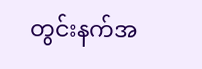တွင်းနက်အ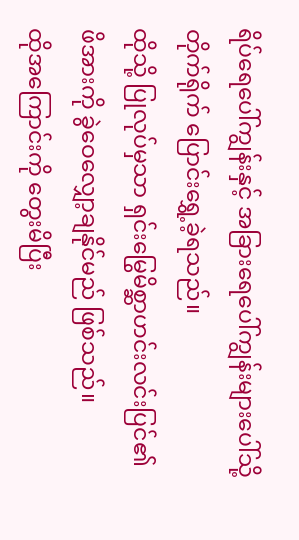ရိပ်ရေပေါ်ကျွန်းနှင့် အခြားရေပေါ်ကျွန်းများပေါ်သို့ တိုက်ရိုက် ပြောင်းရွှေ့ခဲ့ရသည်။
ထိုသို့ ပြုလုပ်မှသာ ရှင်းမြွေမိစ္ဆာဟင်းလင်းပြင်၏ ဖိအားကို ခွဲဝေလျှော့ချနိုင်မည် ဖြစ်သည်။
ထိုအကြောင်းကို တွေးမိပြီး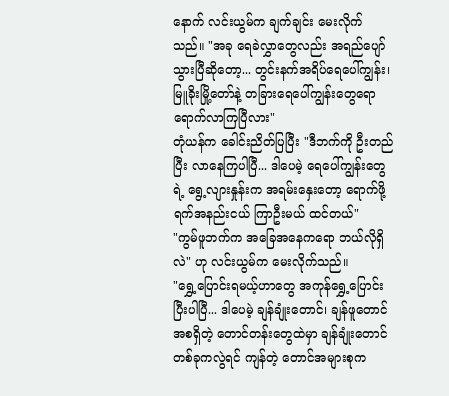နောက် လင်းယွမ်က ချက်ချင်း မေးလိုက်သည်။ "အခု ရေခဲလွှာတွေလည်း အရည်ပျော်သွားပြီဆိုတော့... တွင်းနက်အရိပ်ရေပေါ်ကျွန်း၊ မြူခိုးမြို့တော်နဲ့ တခြားရေပေါ်ကျွန်းတွေရော ရောက်လာကြပြီလား"
တုံယန်က ခေါင်းညိတ်ပြပြီး "ဒီဘက်ကို ဦးတည်ပြီး လာနေကြပါပြီ... ဒါပေမဲ့ ရေပေါ်ကျွန်းတွေရဲ့ ရွေ့လျားနှုန်းက အရမ်းနှေးတော့ ရောက်ဖို့ ရက်အနည်းငယ် ကြာဦးမယ် ထင်တယ်"
"ကွမ်ဖူဘက်က အခြေအနေကရော ဘယ်လိုရှိလဲ" ဟု လင်းယွမ်က မေးလိုက်သည်။
"ရွှေ့ပြောင်းရမယ့်ဟာတွေ အကုန်ရွှေ့ပြောင်းပြီးပါပြီ... ဒါပေမဲ့ ချန်ချုံးတောင်၊ ချန်ဖူတောင် အစရှိတဲ့ တောင်တန်းတွေထဲမှာ ချန်ချုံးတောင် တစ်ခုကလွဲရင် ကျန်တဲ့ တောင်အများစုက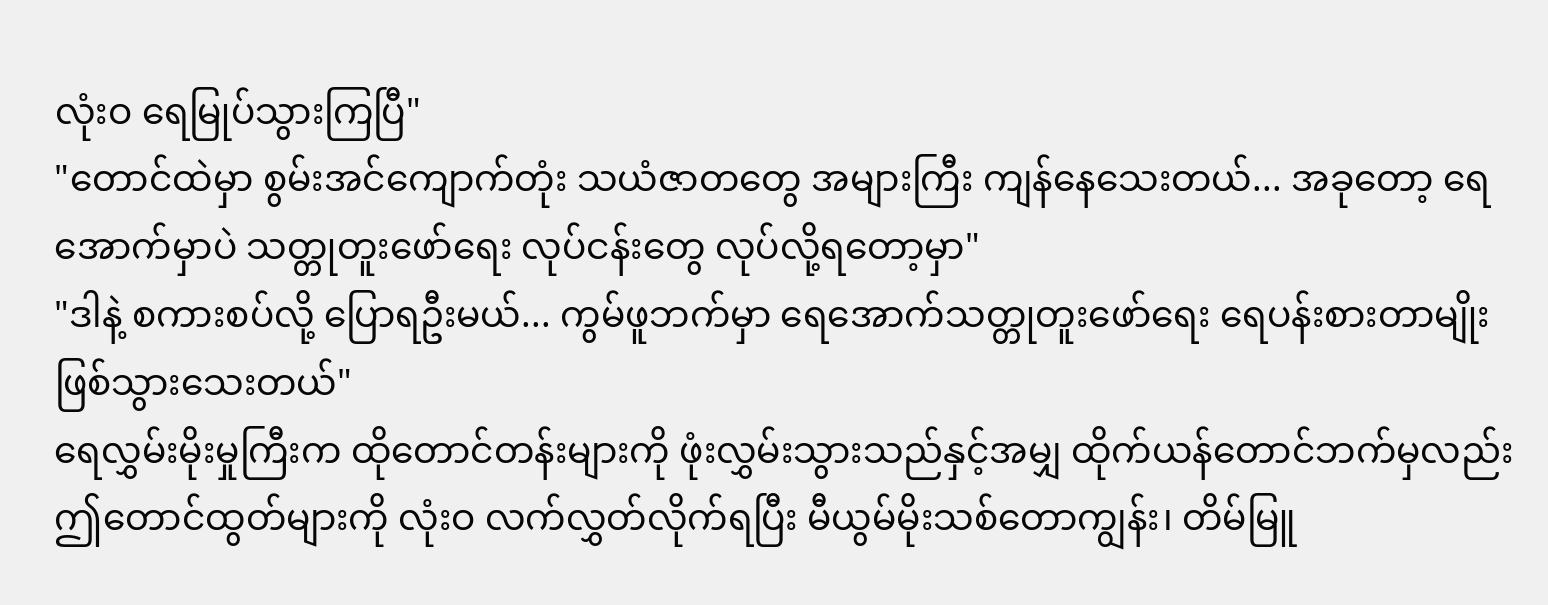လုံးဝ ရေမြုပ်သွားကြပြီ"
"တောင်ထဲမှာ စွမ်းအင်ကျောက်တုံး သယံဇာတတွေ အများကြီး ကျန်နေသေးတယ်... အခုတော့ ရေအောက်မှာပဲ သတ္တုတူးဖော်ရေး လုပ်ငန်းတွေ လုပ်လို့ရတော့မှာ"
"ဒါနဲ့ စကားစပ်လို့ ပြောရဦးမယ်... ကွမ်ဖူဘက်မှာ ရေအောက်သတ္တုတူးဖော်ရေး ရေပန်းစားတာမျိုး ဖြစ်သွားသေးတယ်"
ရေလွှမ်းမိုးမှုကြီးက ထိုတောင်တန်းများကို ဖုံးလွှမ်းသွားသည်နှင့်အမျှ ထိုက်ယန်တောင်ဘက်မှလည်း ဤတောင်ထွတ်များကို လုံးဝ လက်လွှတ်လိုက်ရပြီး မီယွမ်မိုးသစ်တောကျွန်း၊ တိမ်မြူ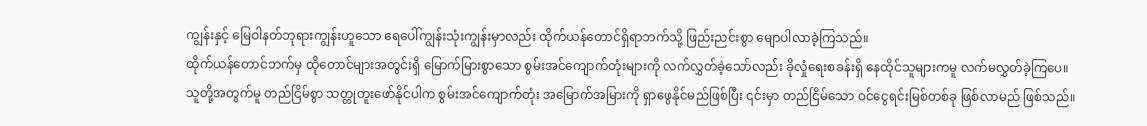ကျွန်းနှင့် မြေဝါနတ်ဘုရားကျွန်းဟူသော ရေပေါ်ကျွန်းသုံးကျွန်းမှာလည်း ထိုက်ယန်တောင်ရှိရာဘက်သို့ ဖြည်းညင်းစွာ မျောပါလာခဲ့ကြသည်။
ထိုက်ယန်တောင်ဘက်မှ ထိုတောင်များအတွင်းရှိ မြောက်မြားစွာသော စွမ်းအင်ကျောက်တုံးများကို လက်လွှတ်ခဲ့သော်လည်း ခိုလှုံရေးစခန်းရှိ နေထိုင်သူများကမူ လက်မလွှတ်ခဲ့ကြပေ။
သူတို့အတွက်မူ တည်ငြိမ်စွာ သတ္တုတူးဖော်နိုင်ပါက စွမ်းအင်ကျောက်တုံး အမြောက်အမြားကို ရှာဖွေနိုင်မည်ဖြစ်ပြီး ၎င်းမှာ တည်ငြိမ်သော ဝင်ငွေရင်းမြစ်တစ်ခု ဖြစ်လာမည် ဖြစ်သည်။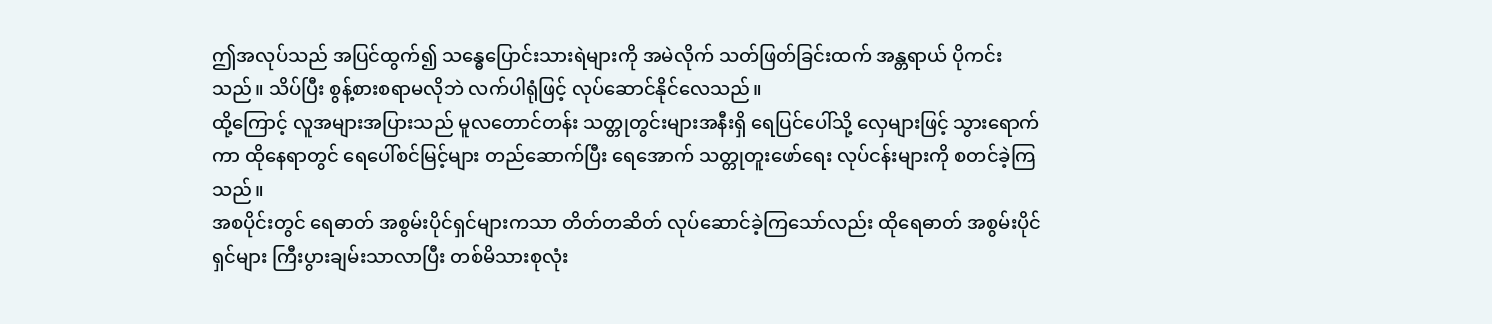ဤအလုပ်သည် အပြင်ထွက်၍ သန္ဓေပြောင်းသားရဲများကို အမဲလိုက် သတ်ဖြတ်ခြင်းထက် အန္တရာယ် ပိုကင်းသည်။ သိပ်ပြီး စွန့်စားစရာမလိုဘဲ လက်ပါရုံဖြင့် လုပ်ဆောင်နိုင်လေသည်။
ထို့ကြောင့် လူအများအပြားသည် မူလတောင်တန်း သတ္တုတွင်းများအနီးရှိ ရေပြင်ပေါ်သို့ လှေများဖြင့် သွားရောက်ကာ ထိုနေရာတွင် ရေပေါ်စင်မြင့်များ တည်ဆောက်ပြီး ရေအောက် သတ္တုတူးဖော်ရေး လုပ်ငန်းများကို စတင်ခဲ့ကြသည်။
အစပိုင်းတွင် ရေဓာတ် အစွမ်းပိုင်ရှင်များကသာ တိတ်တဆိတ် လုပ်ဆောင်ခဲ့ကြသော်လည်း ထိုရေဓာတ် အစွမ်းပိုင်ရှင်များ ကြီးပွားချမ်းသာလာပြီး တစ်မိသားစုလုံး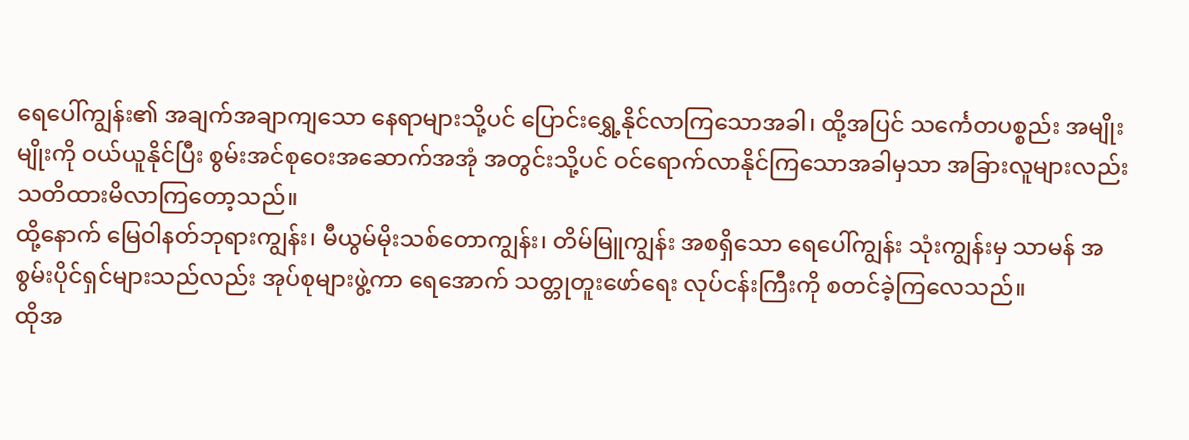ရေပေါ်ကျွန်း၏ အချက်အချာကျသော နေရာများသို့ပင် ပြောင်းရွှေ့နိုင်လာကြသောအခါ၊ ထို့အပြင် သင်္ကေတပစ္စည်း အမျိုးမျိုးကို ဝယ်ယူနိုင်ပြီး စွမ်းအင်စုဝေးအဆောက်အအုံ အတွင်းသို့ပင် ဝင်ရောက်လာနိုင်ကြသောအခါမှသာ အခြားလူများလည်း သတိထားမိလာကြတော့သည်။
ထို့နောက် မြေဝါနတ်ဘုရားကျွန်း၊ မီယွမ်မိုးသစ်တောကျွန်း၊ တိမ်မြူကျွန်း အစရှိသော ရေပေါ်ကျွန်း သုံးကျွန်းမှ သာမန် အစွမ်းပိုင်ရှင်များသည်လည်း အုပ်စုများဖွဲ့ကာ ရေအောက် သတ္တုတူးဖော်ရေး လုပ်ငန်းကြီးကို စတင်ခဲ့ကြလေသည်။
ထိုအ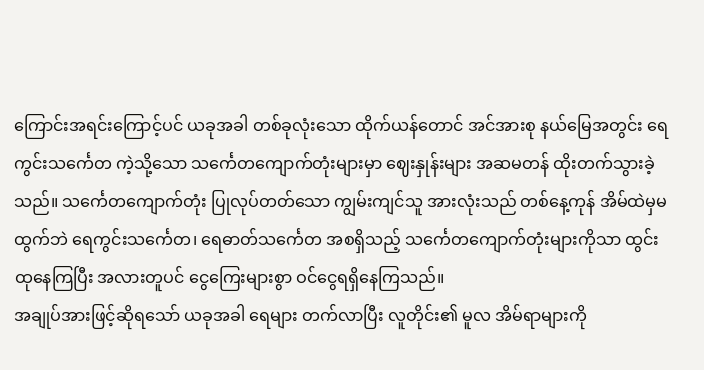ကြောင်းအရင်းကြောင့်ပင် ယခုအခါ တစ်ခုလုံးသော ထိုက်ယန်တောင် အင်အားစု နယ်မြေအတွင်း ရေကွင်းသင်္ကေတ ကဲ့သို့သော သင်္ကေတကျောက်တုံးများမှာ ဈေးနှုန်းများ အဆမတန် ထိုးတက်သွားခဲ့သည်။ သင်္ကေတကျောက်တုံး ပြုလုပ်တတ်သော ကျွမ်းကျင်သူ အားလုံးသည် တစ်နေ့ကုန် အိမ်ထဲမှမထွက်ဘဲ ရေကွင်းသင်္ကေတ၊ ရေဓာတ်သင်္ကေတ အစရှိသည့် သင်္ကေတကျောက်တုံးများကိုသာ ထွင်းထုနေကြပြီး အလားတူပင် ငွေကြေးများစွာ ဝင်ငွေရရှိနေကြသည်။
အချုပ်အားဖြင့်ဆိုရသော် ယခုအခါ ရေများ တက်လာပြီး လူတိုင်း၏ မူလ အိမ်ရာများကို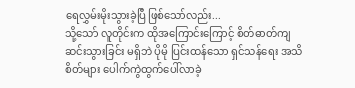ရေလွှမ်းမိုးသွားခဲ့ပြီ ဖြစ်သော်လည်း...
သို့သော် လူတိုင်းက ထိုအကြောင်းကြောင့် စိတ်ဓာတ်ကျဆင်းသွားခြင်း မရှိဘဲ ပိုမို ပြင်းထန်သော ရှင်သန်ရေး အသိစိတ်များ ပေါက်ကွဲထွက်ပေါ်လာခဲ့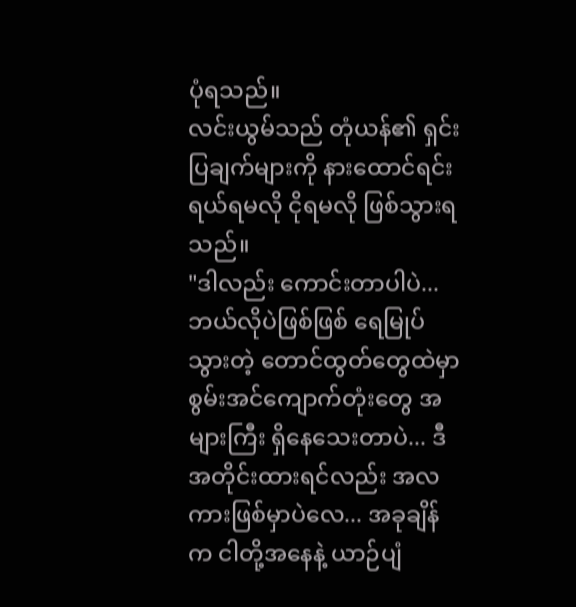ပုံရသည်။
လင်းယွမ်သည် တုံယန်၏ ရှင်းပြချက်များကို နားထောင်ရင်း ရယ်ရမလို ငိုရမလို ဖြစ်သွားရသည်။
"ဒါလည်း ကောင်းတာပါပဲ... ဘယ်လိုပဲဖြစ်ဖြစ် ရေမြုပ်သွားတဲ့ တောင်ထွတ်တွေထဲမှာ စွမ်းအင်ကျောက်တုံးတွေ အများကြီး ရှိနေသေးတာပဲ... ဒီအတိုင်းထားရင်လည်း အလကားဖြစ်မှာပဲလေ... အခုချိန်က ငါတို့အနေနဲ့ ယာဉ်ပျံ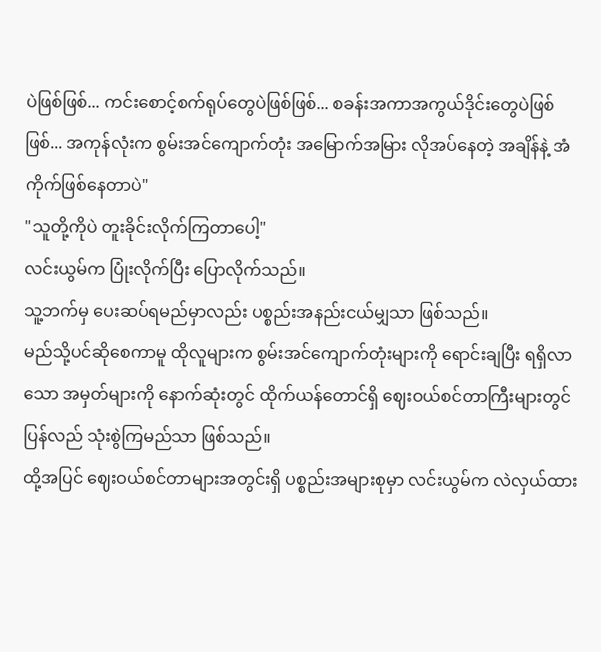ပဲဖြစ်ဖြစ်... ကင်းစောင့်စက်ရုပ်တွေပဲဖြစ်ဖြစ်... စခန်းအကာအကွယ်ဒိုင်းတွေပဲဖြစ်ဖြစ်... အကုန်လုံးက စွမ်းအင်ကျောက်တုံး အမြောက်အမြား လိုအပ်နေတဲ့ အချိန်နဲ့ အံကိုက်ဖြစ်နေတာပဲ"
"သူတို့ကိုပဲ တူးခိုင်းလိုက်ကြတာပေါ့"
လင်းယွမ်က ပြုံးလိုက်ပြီး ပြောလိုက်သည်။
သူ့ဘက်မှ ပေးဆပ်ရမည်မှာလည်း ပစ္စည်းအနည်းငယ်မျှသာ ဖြစ်သည်။
မည်သို့ပင်ဆိုစေကာမူ ထိုလူများက စွမ်းအင်ကျောက်တုံးများကို ရောင်းချပြီး ရရှိလာသော အမှတ်များကို နောက်ဆုံးတွင် ထိုက်ယန်တောင်ရှိ ဈေးဝယ်စင်တာကြီးများတွင် ပြန်လည် သုံးစွဲကြမည်သာ ဖြစ်သည်။
ထို့အပြင် ဈေးဝယ်စင်တာများအတွင်းရှိ ပစ္စည်းအများစုမှာ လင်းယွမ်က လဲလှယ်ထား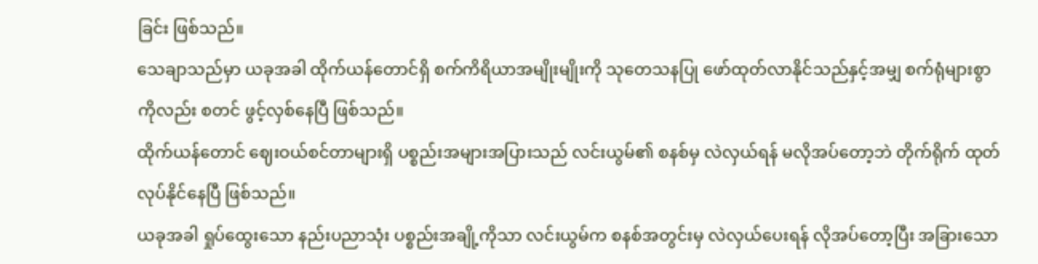ခြင်း ဖြစ်သည်။
သေချာသည်မှာ ယခုအခါ ထိုက်ယန်တောင်ရှိ စက်ကိရိယာအမျိုးမျိုးကို သုတေသနပြု ဖော်ထုတ်လာနိုင်သည်နှင့်အမျှ စက်ရုံများစွာကိုလည်း စတင် ဖွင့်လှစ်နေပြီ ဖြစ်သည်။
ထိုက်ယန်တောင် ဈေးဝယ်စင်တာများရှိ ပစ္စည်းအများအပြားသည် လင်းယွမ်၏ စနစ်မှ လဲလှယ်ရန် မလိုအပ်တော့ဘဲ တိုက်ရိုက် ထုတ်လုပ်နိုင်နေပြီ ဖြစ်သည်။
ယခုအခါ ရှုပ်ထွေးသော နည်းပညာသုံး ပစ္စည်းအချို့ကိုသာ လင်းယွမ်က စနစ်အတွင်းမှ လဲလှယ်ပေးရန် လိုအပ်တော့ပြီး အခြားသော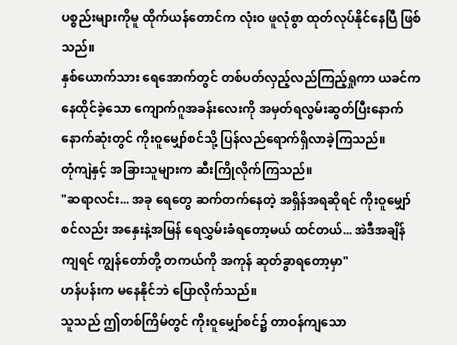ပစ္စည်းများကိုမူ ထိုက်ယန်တောင်က လုံးဝ ဖူလုံစွာ ထုတ်လုပ်နိုင်နေပြီ ဖြစ်သည်။
နှစ်ယောက်သား ရေအောက်တွင် တစ်ပတ်လှည့်လည်ကြည့်ရှုကာ ယခင်က နေထိုင်ခဲ့သော ကျောက်ဂူအခန်းလေးကို အမှတ်ရလွမ်းဆွတ်ပြီးနောက် နောက်ဆုံးတွင် ကိုးဝူမျှော်စင်သို့ ပြန်လည်ရောက်ရှိလာခဲ့ကြသည်။
တုံကျဲနှင့် အခြားသူများက ဆီးကြိုလိုက်ကြသည်။
"ဆရာလင်း... အခု ရေတွေ ဆက်တက်နေတဲ့ အရှိန်အရဆိုရင် ကိုးဝူမျှော်စင်လည်း အနှေးနဲ့အမြန် ရေလွှမ်းခံရတော့မယ် ထင်တယ်... အဲဒီအချိန်ကျရင် ကျွန်တော်တို့ တကယ်ကို အကုန် ဆုတ်ခွာရတော့မှာ"
ဟန်ပန်းက မနေနိုင်ဘဲ ပြောလိုက်သည်။
သူသည် ဤတစ်ကြိမ်တွင် ကိုးဝူမျှော်စင်၌ တာဝန်ကျသော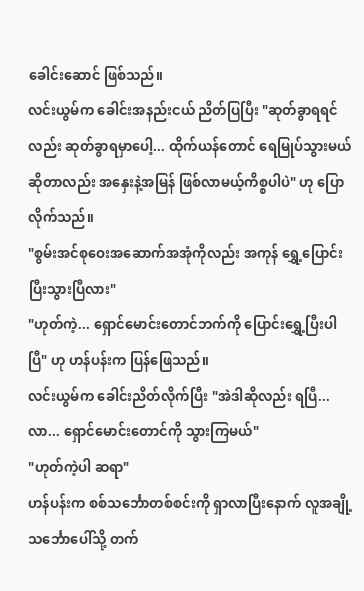ခေါင်းဆောင် ဖြစ်သည်။
လင်းယွမ်က ခေါင်းအနည်းငယ် ညိတ်ပြပြီး "ဆုတ်ခွာရရင်လည်း ဆုတ်ခွာရမှာပေါ့... ထိုက်ယန်တောင် ရေမြုပ်သွားမယ်ဆိုတာလည်း အနှေးနဲ့အမြန် ဖြစ်လာမယ့်ကိစ္စပါပဲ" ဟု ပြောလိုက်သည်။
"စွမ်းအင်စုဝေးအဆောက်အအုံကိုလည်း အကုန် ရွှေ့ပြောင်းပြီးသွားပြီလား"
"ဟုတ်ကဲ့... ရှောင်မောင်းတောင်ဘက်ကို ပြောင်းရွှေ့ပြီးပါပြီ" ဟု ဟန်ပန်းက ပြန်ဖြေသည်။
လင်းယွမ်က ခေါင်းညိတ်လိုက်ပြီး "အဲဒါဆိုလည်း ရပြီ... လာ... ရှောင်မောင်းတောင်ကို သွားကြမယ်"
"ဟုတ်ကဲ့ပါ ဆရာ"
ဟန်ပန်းက စစ်သင်္ဘောတစ်စင်းကို ရှာလာပြီးနောက် လူအချို့ သင်္ဘောပေါ်သို့ တက်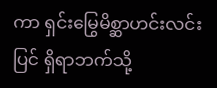ကာ ရှင်းမြွေမိစ္ဆာဟင်းလင်းပြင် ရှိရာဘက်သို့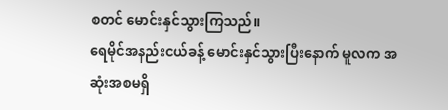စတင် မောင်းနှင်သွားကြသည်။
ရေမိုင်အနည်းငယ်ခန့် မောင်းနှင်သွားပြီးနောက် မူလက အဆုံးအစမရှိ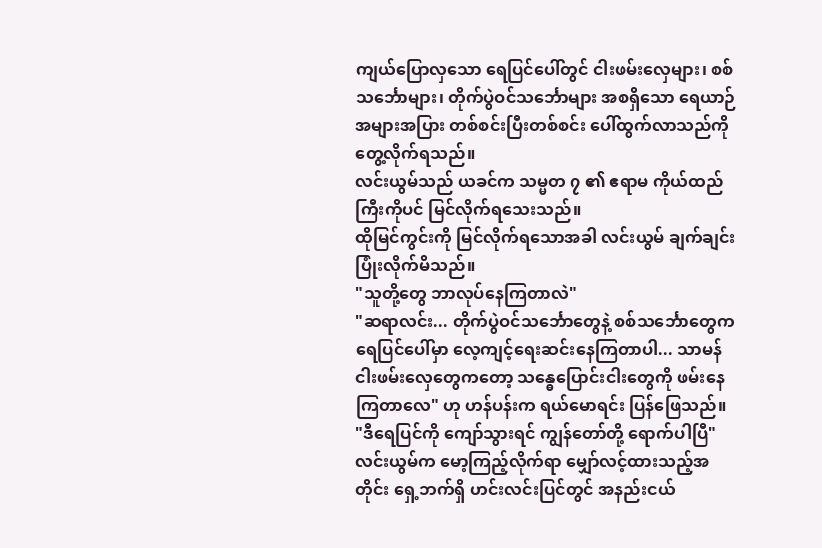ကျယ်ပြောလှသော ရေပြင်ပေါ်တွင် ငါးဖမ်းလှေများ၊ စစ်သင်္ဘောများ၊ တိုက်ပွဲဝင်သင်္ဘောများ အစရှိသော ရေယာဉ်အများအပြား တစ်စင်းပြီးတစ်စင်း ပေါ်ထွက်လာသည်ကို တွေ့လိုက်ရသည်။
လင်းယွမ်သည် ယခင်က သမ္မတ ၇ ၏ ဧရာမ ကိုယ်ထည်ကြီးကိုပင် မြင်လိုက်ရသေးသည်။
ထိုမြင်ကွင်းကို မြင်လိုက်ရသောအခါ လင်းယွမ် ချက်ချင်း ပြုံးလိုက်မိသည်။
"သူတို့တွေ ဘာလုပ်နေကြတာလဲ"
"ဆရာလင်း... တိုက်ပွဲဝင်သင်္ဘောတွေနဲ့ စစ်သင်္ဘောတွေက ရေပြင်ပေါ်မှာ လေ့ကျင့်ရေးဆင်းနေကြတာပါ... သာမန် ငါးဖမ်းလှေတွေကတော့ သန္ဓေပြောင်းငါးတွေကို ဖမ်းနေကြတာလေ" ဟု ဟန်ပန်းက ရယ်မောရင်း ပြန်ဖြေသည်။
"ဒီရေပြင်ကို ကျော်သွားရင် ကျွန်တော်တို့ ရောက်ပါပြီ"
လင်းယွမ်က မော့ကြည့်လိုက်ရာ မျှော်လင့်ထားသည့်အတိုင်း ရှေ့ဘက်ရှိ ဟင်းလင်းပြင်တွင် အနည်းငယ်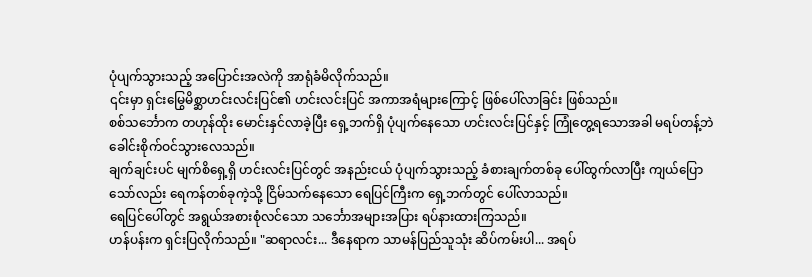ပုံပျက်သွားသည့် အပြောင်းအလဲကို အာရုံခံမိလိုက်သည်။
၎င်းမှာ ရှင်းမြွေမိစ္ဆာဟင်းလင်းပြင်၏ ဟင်းလင်းပြင် အကာအရံများကြောင့် ဖြစ်ပေါ်လာခြင်း ဖြစ်သည်။
စစ်သင်္ဘောက တဟုန်ထိုး မောင်းနှင်လာခဲ့ပြီး ရှေ့ဘက်ရှိ ပုံပျက်နေသော ဟင်းလင်းပြင်နှင့် ကြုံတွေ့ရသောအခါ မရပ်တန့်ဘဲ ခေါင်းစိုက်ဝင်သွားလေသည်။
ချက်ချင်းပင် မျက်စိရှေ့ရှိ ဟင်းလင်းပြင်တွင် အနည်းငယ် ပုံပျက်သွားသည့် ခံစားချက်တစ်ခု ပေါ်ထွက်လာပြီး ကျယ်ပြောသော်လည်း ရေကန်တစ်ခုကဲ့သို့ ငြိမ်သက်နေသော ရေပြင်ကြီးက ရှေ့ဘက်တွင် ပေါ်လာသည်။
ရေပြင်ပေါ်တွင် အရွယ်အစားစုံလင်သော သင်္ဘောအများအပြား ရပ်နားထားကြသည်။
ဟန်ပန်းက ရှင်းပြလိုက်သည်။ "ဆရာလင်း... ဒီနေရာက သာမန်ပြည်သူသုံး ဆိပ်ကမ်းပါ... အရပ်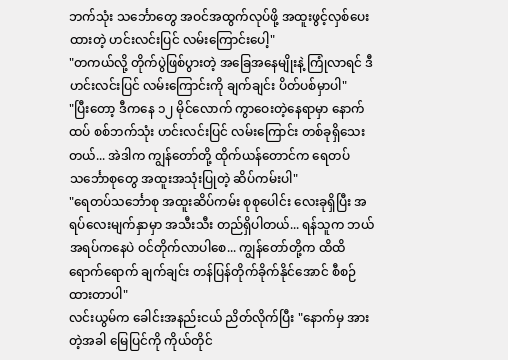ဘက်သုံး သင်္ဘောတွေ အဝင်အထွက်လုပ်ဖို့ အထူးဖွင့်လှစ်ပေးထားတဲ့ ဟင်းလင်းပြင် လမ်းကြောင်းပေါ့"
"တကယ်လို့ တိုက်ပွဲဖြစ်ပွားတဲ့ အခြေအနေမျိုးနဲ့ ကြုံလာရင် ဒီဟင်းလင်းပြင် လမ်းကြောင်းကို ချက်ချင်း ပိတ်ပစ်မှာပါ"
"ပြီးတော့ ဒီကနေ ၁၂ မိုင်လောက် ကွာဝေးတဲ့နေရာမှာ နောက်ထပ် စစ်ဘက်သုံး ဟင်းလင်းပြင် လမ်းကြောင်း တစ်ခုရှိသေးတယ်... အဲဒါက ကျွန်တော်တို့ ထိုက်ယန်တောင်က ရေတပ်သင်္ဘောစုတွေ အထူးအသုံးပြုတဲ့ ဆိပ်ကမ်းပါ"
"ရေတပ်သင်္ဘောစု အထူးဆိပ်ကမ်း စုစုပေါင်း လေးခုရှိပြီး အရပ်လေးမျက်နှာမှာ အသီးသီး တည်ရှိပါတယ်... ရန်သူက ဘယ်အရပ်ကနေပဲ ဝင်တိုက်လာပါစေ... ကျွန်တော်တို့က ထိထိရောက်ရောက် ချက်ချင်း တန်ပြန်တိုက်ခိုက်နိုင်အောင် စီစဉ်ထားတာပါ"
လင်းယွမ်က ခေါင်းအနည်းငယ် ညိတ်လိုက်ပြီး "နောက်မှ အားတဲ့အခါ မြေပြင်ကို ကိုယ်တိုင်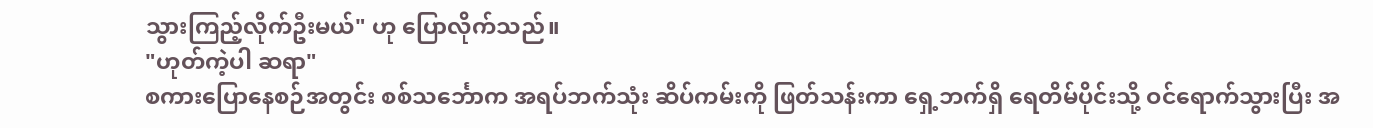သွားကြည့်လိုက်ဦးမယ်" ဟု ပြောလိုက်သည်။
"ဟုတ်ကဲ့ပါ ဆရာ"
စကားပြောနေစဉ်အတွင်း စစ်သင်္ဘောက အရပ်ဘက်သုံး ဆိပ်ကမ်းကို ဖြတ်သန်းကာ ရှေ့ဘက်ရှိ ရေတိမ်ပိုင်းသို့ ဝင်ရောက်သွားပြီး အ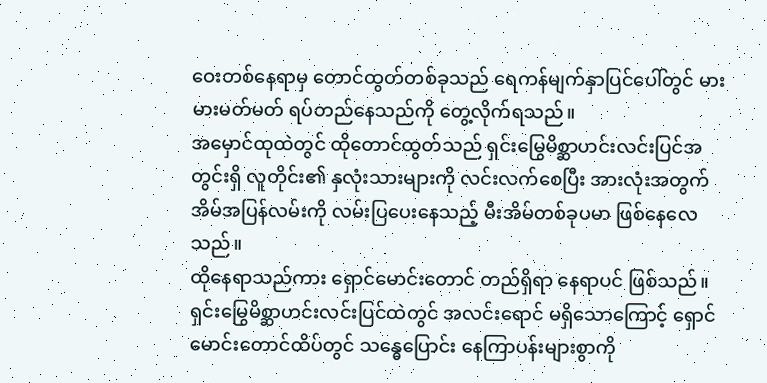ဝေးတစ်နေရာမှ တောင်ထွတ်တစ်ခုသည် ရေကန်မျက်နှာပြင်ပေါ်တွင် မားမားမတ်မတ် ရပ်တည်နေသည်ကို တွေ့လိုက်ရသည်။
အမှောင်ထုထဲတွင် ထိုတောင်ထွတ်သည် ရှင်းမြွေမိစ္ဆာဟင်းလင်းပြင်အတွင်းရှိ လူတိုင်း၏ နှလုံးသားများကို လင်းလက်စေပြီး အားလုံးအတွက် အိမ်အပြန်လမ်းကို လမ်းပြပေးနေသည့် မီးအိမ်တစ်ခုပမာ ဖြစ်နေလေသည်။
ထိုနေရာသည်ကား ရှောင်မောင်းတောင် တည်ရှိရာ နေရာပင် ဖြစ်သည်။
ရှင်းမြွေမိစ္ဆာဟင်းလင်းပြင်ထဲတွင် အလင်းရောင် မရှိသောကြောင့် ရှောင်မောင်းတောင်ထိပ်တွင် သန္ဓေပြောင်း နေကြာပန်းများစွာကို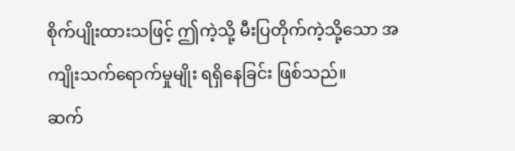စိုက်ပျိုးထားသဖြင့် ဤကဲ့သို့ မီးပြတိုက်ကဲ့သို့သော အကျိုးသက်ရောက်မှုမျိုး ရရှိနေခြင်း ဖြစ်သည်။
ဆက်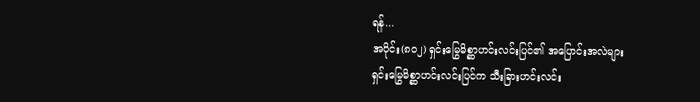ရန်...
အပိုင်း(၈၀၂) ရှင်းမြွေမိစ္ဆာဟင်းလင်းပြင်၏ အပြောင်းအလဲများ
ရှင်းမြွေမိစ္ဆာဟင်းလင်းပြင်က သီးခြားဟင်းလင်း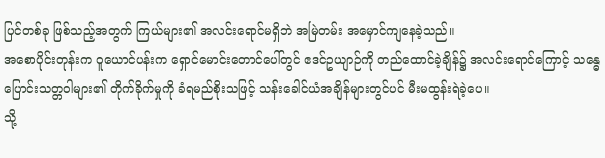ပြင်တစ်ခု ဖြစ်သည့်အတွက် ကြယ်များ၏ အလင်းရောင်မရှိဘဲ အမြဲတမ်း အမှောင်ကျနေခဲ့သည်။
အစောပိုင်းတုန်းက ဝူယောင်ပန်းက ရှောင်မောင်းတောင်ပေါ်တွင် ဧဒင်ဥယျာဉ်ကို တည်ထောင်ခဲ့ချိန်၌ အလင်းရောင်ကြောင့် သန္ဓေပြောင်းသတ္တဝါများ၏ တိုက်ခိုက်မှုကို ခံရမည်စိုးသဖြင့် သန်းခေါင်ယံအချိန်များတွင်ပင် မီးမထွန်းရဲခဲ့ပေ။
သို့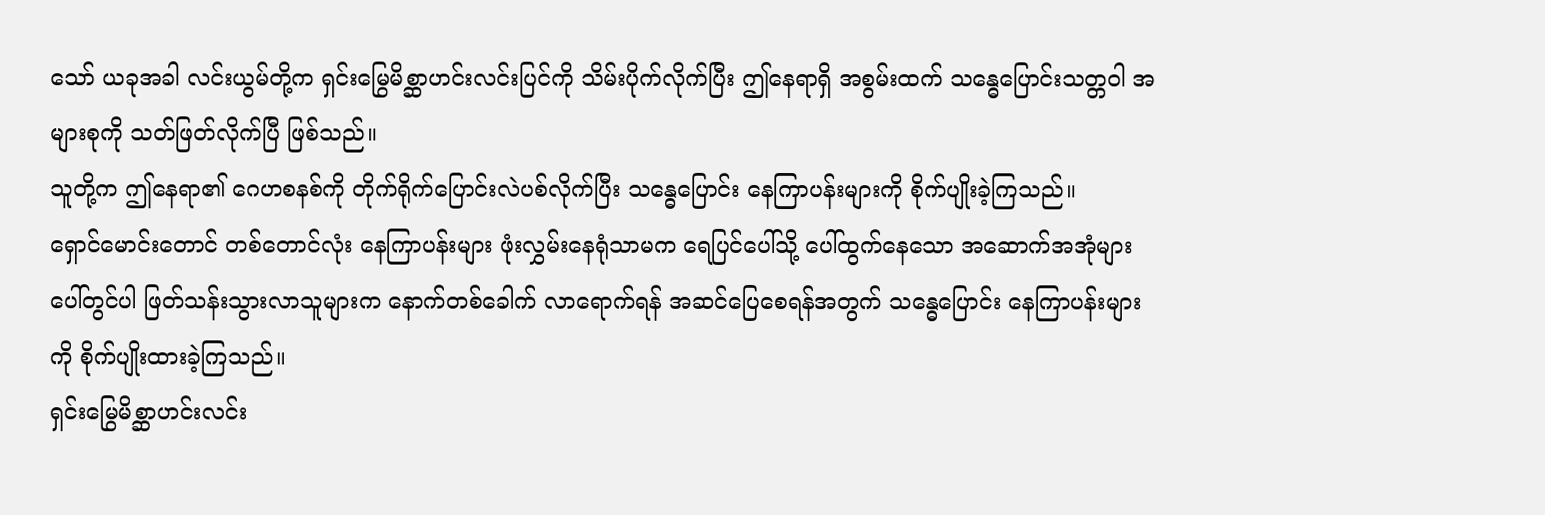သော် ယခုအခါ လင်းယွမ်တို့က ရှင်းမြွေမိစ္ဆာဟင်းလင်းပြင်ကို သိမ်းပိုက်လိုက်ပြီး ဤနေရာရှိ အစွမ်းထက် သန္ဓေပြောင်းသတ္တဝါ အများစုကို သတ်ဖြတ်လိုက်ပြီ ဖြစ်သည်။
သူတို့က ဤနေရာ၏ ဂေဟစနစ်ကို တိုက်ရိုက်ပြောင်းလဲပစ်လိုက်ပြီး သန္ဓေပြောင်း နေကြာပန်းများကို စိုက်ပျိုးခဲ့ကြသည်။
ရှောင်မောင်းတောင် တစ်တောင်လုံး နေကြာပန်းများ ဖုံးလွှမ်းနေရုံသာမက ရေပြင်ပေါ်သို့ ပေါ်ထွက်နေသော အဆောက်အအုံများပေါ်တွင်ပါ ဖြတ်သန်းသွားလာသူများက နောက်တစ်ခေါက် လာရောက်ရန် အဆင်ပြေစေရန်အတွက် သန္ဓေပြောင်း နေကြာပန်းများကို စိုက်ပျိုးထားခဲ့ကြသည်။
ရှင်းမြွေမိစ္ဆာဟင်းလင်း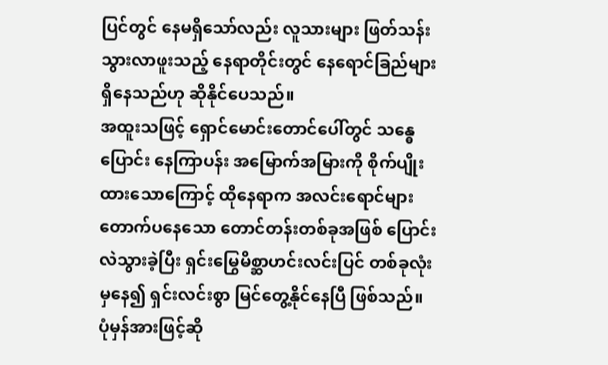ပြင်တွင် နေမရှိသော်လည်း လူသားများ ဖြတ်သန်းသွားလာဖူးသည့် နေရာတိုင်းတွင် နေရောင်ခြည်များ ရှိနေသည်ဟု ဆိုနိုင်ပေသည်။
အထူးသဖြင့် ရှောင်မောင်းတောင်ပေါ်တွင် သန္ဓေပြောင်း နေကြာပန်း အမြောက်အမြားကို စိုက်ပျိုးထားသောကြောင့် ထိုနေရာက အလင်းရောင်များ တောက်ပနေသော တောင်တန်းတစ်ခုအဖြစ် ပြောင်းလဲသွားခဲ့ပြီး ရှင်းမြွေမိစ္ဆာဟင်းလင်းပြင် တစ်ခုလုံးမှနေ၍ ရှင်းလင်းစွာ မြင်တွေ့နိုင်နေပြီ ဖြစ်သည်။
ပုံမှန်အားဖြင့်ဆို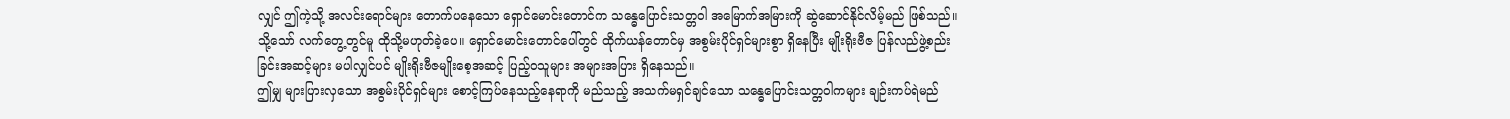လျှင် ဤကဲ့သို့ အလင်းရောင်များ တောက်ပနေသော ရှောင်မောင်းတောင်က သန္ဓေပြောင်းသတ္တဝါ အမြောက်အမြားကို ဆွဲဆောင်နိုင်လိမ့်မည် ဖြစ်သည်။
သို့သော် လက်တွေ့တွင်မူ ထိုသို့မဟုတ်ခဲ့ပေ။ ရှောင်မောင်းတောင်ပေါ်တွင် ထိုက်ယန်တောင်မှ အစွမ်းပိုင်ရှင်များစွာ ရှိနေပြီး မျိုးရိုးဗီဇ ပြန်လည်ဖွဲ့စည်းခြင်းအဆင့်များ မပါလျှင်ပင် မျိုးရိုးဗီဇမျိုးစေ့အဆင့် ပြည့်ဝသူများ အများအပြား ရှိနေသည်။
ဤမျှ များပြားလှသော အစွမ်းပိုင်ရှင်များ စောင့်ကြပ်နေသည့်နေရာကို မည်သည့် အသက်မရှင်ချင်သော သန္ဓေပြောင်းသတ္တဝါကများ ချဉ်းကပ်ရဲမည်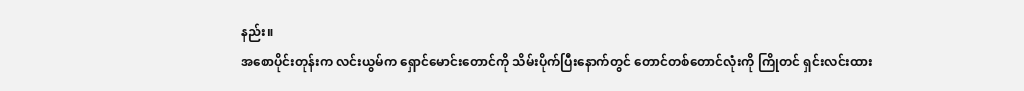နည်း။
အစောပိုင်းတုန်းက လင်းယွမ်က ရှောင်မောင်းတောင်ကို သိမ်းပိုက်ပြီးနောက်တွင် တောင်တစ်တောင်လုံးကို ကြိုတင် ရှင်းလင်းထား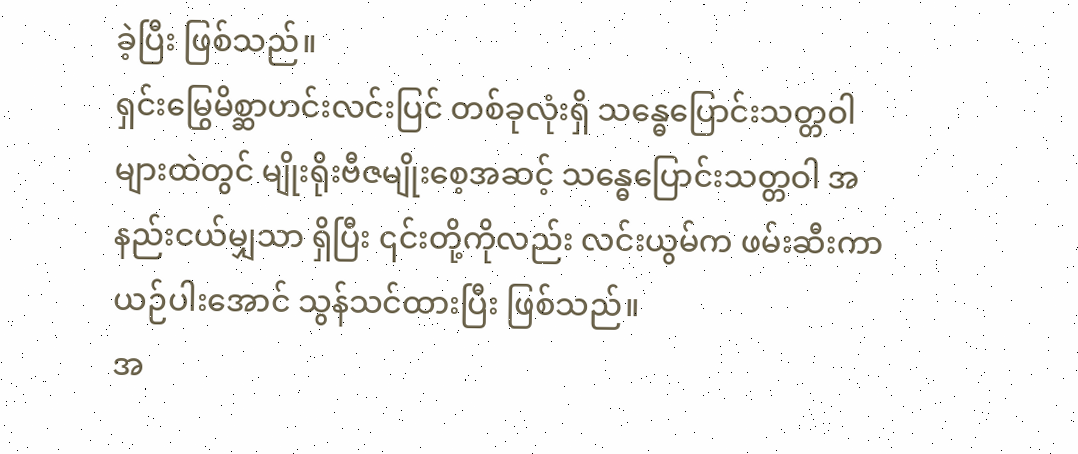ခဲ့ပြီး ဖြစ်သည်။
ရှင်းမြွေမိစ္ဆာဟင်းလင်းပြင် တစ်ခုလုံးရှိ သန္ဓေပြောင်းသတ္တဝါများထဲတွင် မျိုးရိုးဗီဇမျိုးစေ့အဆင့် သန္ဓေပြောင်းသတ္တဝါ အနည်းငယ်မျှသာ ရှိပြီး ၎င်းတို့ကိုလည်း လင်းယွမ်က ဖမ်းဆီးကာ ယဉ်ပါးအောင် သွန်သင်ထားပြီး ဖြစ်သည်။
အ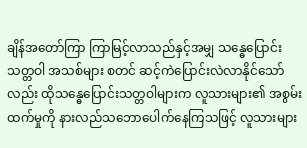ချိန်အတော်ကြာ ကြာမြင့်လာသည်နှင့်အမျှ သန္ဓေပြောင်းသတ္တဝါ အသစ်များ စတင် ဆင့်ကဲပြောင်းလဲလာနိုင်သော်လည်း ထိုသန္ဓေပြောင်းသတ္တဝါများက လူသားများ၏ အစွမ်းထက်မှုကို နားလည်သဘောပေါက်နေကြသဖြင့် လူသားများ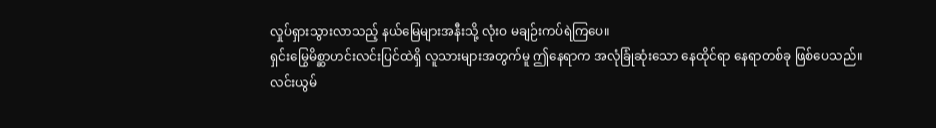လှုပ်ရှားသွားလာသည့် နယ်မြေများအနီးသို့ လုံးဝ မချဉ်းကပ်ရဲကြပေ။
ရှင်းမြွေမိစ္ဆာဟင်းလင်းပြင်ထဲရှိ လူသားများအတွက်မူ ဤနေရာက အလုံခြုံဆုံးသော နေထိုင်ရာ နေရာတစ်ခု ဖြစ်ပေသည်။
လင်းယွမ်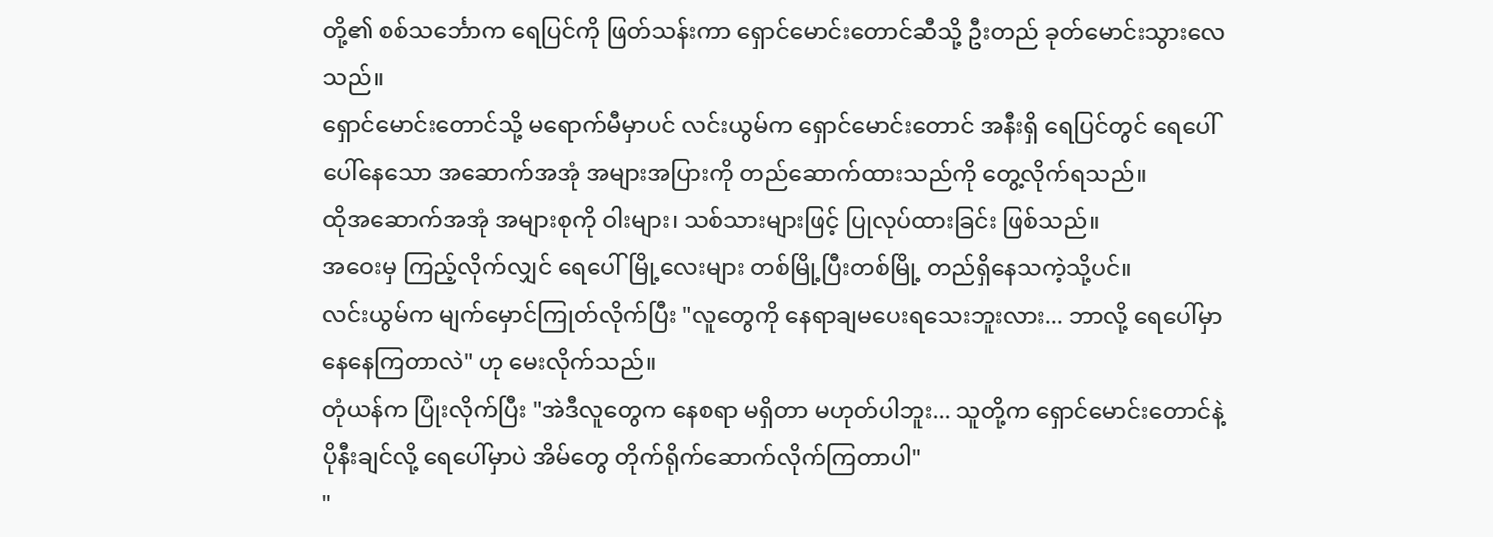တို့၏ စစ်သင်္ဘောက ရေပြင်ကို ဖြတ်သန်းကာ ရှောင်မောင်းတောင်ဆီသို့ ဦးတည် ခုတ်မောင်းသွားလေသည်။
ရှောင်မောင်းတောင်သို့ မရောက်မီမှာပင် လင်းယွမ်က ရှောင်မောင်းတောင် အနီးရှိ ရေပြင်တွင် ရေပေါ်ပေါ်နေသော အဆောက်အအုံ အများအပြားကို တည်ဆောက်ထားသည်ကို တွေ့လိုက်ရသည်။
ထိုအဆောက်အအုံ အများစုကို ဝါးများ၊ သစ်သားများဖြင့် ပြုလုပ်ထားခြင်း ဖြစ်သည်။
အဝေးမှ ကြည့်လိုက်လျှင် ရေပေါ်မြို့လေးများ တစ်မြို့ပြီးတစ်မြို့ တည်ရှိနေသကဲ့သို့ပင်။
လင်းယွမ်က မျက်မှောင်ကြုတ်လိုက်ပြီး "လူတွေကို နေရာချမပေးရသေးဘူးလား... ဘာလို့ ရေပေါ်မှာ နေနေကြတာလဲ" ဟု မေးလိုက်သည်။
တုံယန်က ပြုံးလိုက်ပြီး "အဲဒီလူတွေက နေစရာ မရှိတာ မဟုတ်ပါဘူး... သူတို့က ရှောင်မောင်းတောင်နဲ့ ပိုနီးချင်လို့ ရေပေါ်မှာပဲ အိမ်တွေ တိုက်ရိုက်ဆောက်လိုက်ကြတာပါ"
"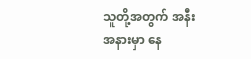သူတို့အတွက် အနီးအနားမှာ နေ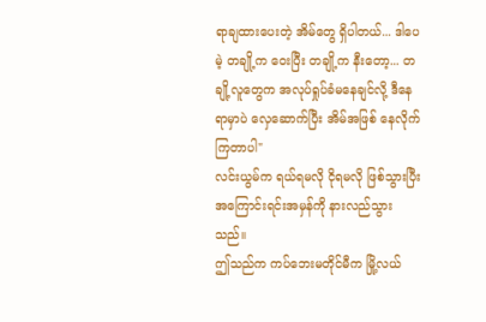ရာချထားပေးတဲ့ အိမ်တွေ ရှိပါတယ်... ဒါပေမဲ့ တချို့က ဝေးပြီး တချို့က နီးတော့... တချို့လူတွေက အလုပ်ရှုပ်ခံမနေချင်လို့ ဒီနေရာမှာပဲ လှေဆောက်ပြီး အိမ်အဖြစ် နေလိုက်ကြတာပါ"
လင်းယွမ်က ရယ်ရမလို ငိုရမလို ဖြစ်သွားပြီး အကြောင်းရင်းအမှန်ကို နားလည်သွားသည်။
ဤသည်က ကပ်ဘေးမတိုင်မီက မြို့လယ်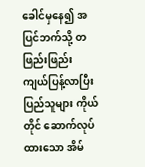ခေါင်မှနေ၍ အပြင်ဘက်သို့ တဖြည်းဖြည်း ကျယ်ပြန့်လာပြီး ပြည်သူများ ကိုယ်တိုင် ဆောက်လုပ်ထားသော အိမ်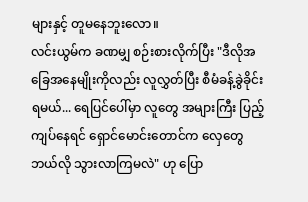များနှင့် တူမနေဘူးလော။
လင်းယွမ်က ခဏမျှ စဉ်းစားလိုက်ပြီး "ဒီလိုအခြေအနေမျိုးကိုလည်း လူလွှတ်ပြီး စီမံခန့်ခွဲခိုင်းရမယ်... ရေပြင်ပေါ်မှာ လူတွေ အများကြီး ပြည့်ကျပ်နေရင် ရှောင်မောင်းတောင်က လှေတွေ ဘယ်လို သွားလာကြမလဲ" ဟု ပြော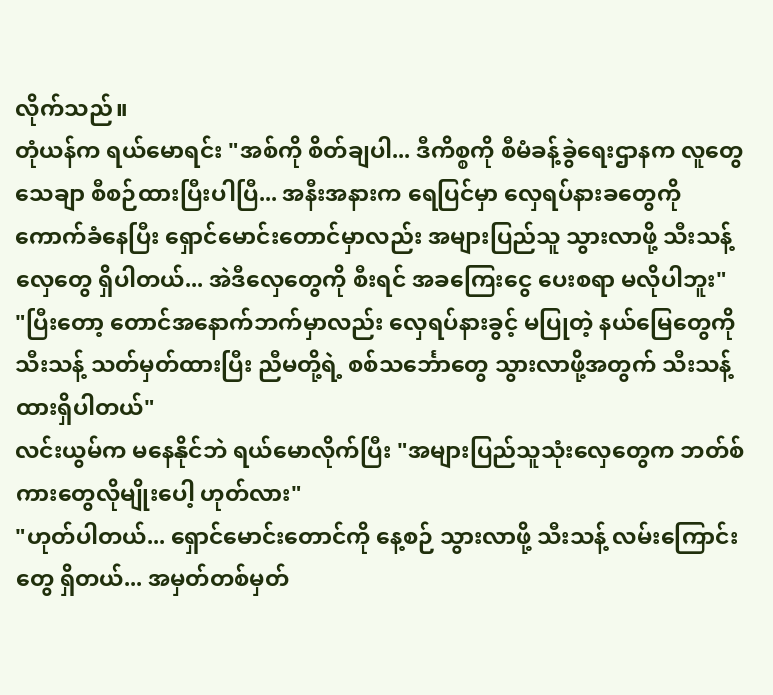လိုက်သည်။
တုံယန်က ရယ်မောရင်း "အစ်ကို စိတ်ချပါ... ဒီကိစ္စကို စီမံခန့်ခွဲရေးဌာနက လူတွေ သေချာ စီစဉ်ထားပြီးပါပြီ... အနီးအနားက ရေပြင်မှာ လှေရပ်နားခတွေကို ကောက်ခံနေပြီး ရှောင်မောင်းတောင်မှာလည်း အများပြည်သူ သွားလာဖို့ သီးသန့် လှေတွေ ရှိပါတယ်... အဲဒီလှေတွေကို စီးရင် အခကြေးငွေ ပေးစရာ မလိုပါဘူး"
"ပြီးတော့ တောင်အနောက်ဘက်မှာလည်း လှေရပ်နားခွင့် မပြုတဲ့ နယ်မြေတွေကို သီးသန့် သတ်မှတ်ထားပြီး ညီမတို့ရဲ့ စစ်သင်္ဘောတွေ သွားလာဖို့အတွက် သီးသန့် ထားရှိပါတယ်"
လင်းယွမ်က မနေနိုင်ဘဲ ရယ်မောလိုက်ပြီး "အများပြည်သူသုံးလှေတွေက ဘတ်စ်ကားတွေလိုမျိုးပေါ့ ဟုတ်လား"
"ဟုတ်ပါတယ်... ရှောင်မောင်းတောင်ကို နေ့စဉ် သွားလာဖို့ သီးသန့် လမ်းကြောင်းတွေ ရှိတယ်... အမှတ်တစ်မှတ်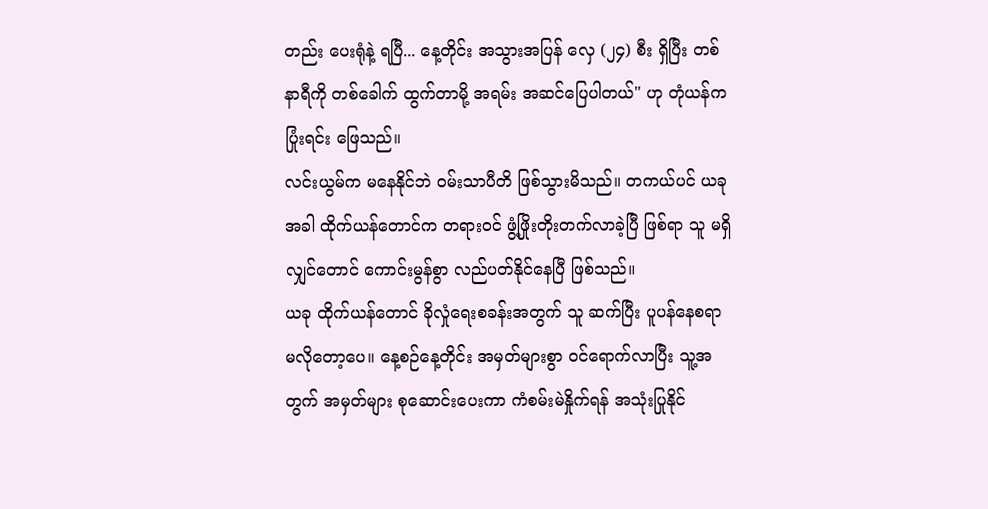တည်း ပေးရုံနဲ့ ရပြီ... နေ့တိုင်း အသွားအပြန် လှေ (၂၄) စီး ရှိပြီး တစ်နာရီကို တစ်ခေါက် ထွက်တာမို့ အရမ်း အဆင်ပြေပါတယ်" ဟု တုံယန်က ပြုံးရင်း ဖြေသည်။
လင်းယွမ်က မနေနိုင်ဘဲ ဝမ်းသာပီတိ ဖြစ်သွားမိသည်။ တကယ်ပင် ယခုအခါ ထိုက်ယန်တောင်က တရားဝင် ဖွံ့ဖြိုးတိုးတက်လာခဲ့ပြီ ဖြစ်ရာ သူ မရှိလျှင်တောင် ကောင်းမွန်စွာ လည်ပတ်နိုင်နေပြီ ဖြစ်သည်။
ယခု ထိုက်ယန်တောင် ခိုလှုံရေးစခန်းအတွက် သူ ဆက်ပြီး ပူပန်နေစရာ မလိုတော့ပေ။ နေ့စဉ်နေ့တိုင်း အမှတ်များစွာ ဝင်ရောက်လာပြီး သူ့အတွက် အမှတ်များ စုဆောင်းပေးကာ ကံစမ်းမဲနှိုက်ရန် အသုံးပြုနိုင်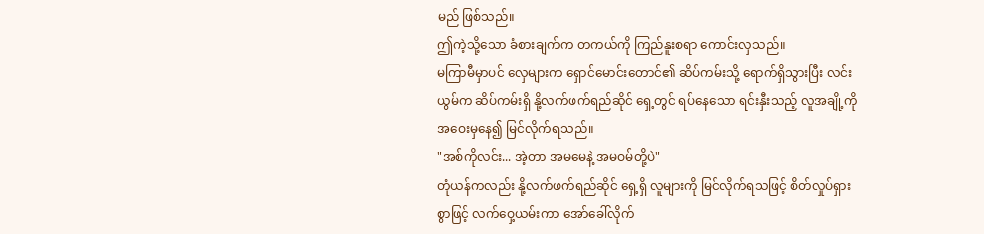မည် ဖြစ်သည်။
ဤကဲ့သို့သော ခံစားချက်က တကယ်ကို ကြည်နူးစရာ ကောင်းလှသည်။
မကြာမီမှာပင် လှေများက ရှောင်မောင်းတောင်၏ ဆိပ်ကမ်းသို့ ရောက်ရှိသွားပြီး လင်းယွမ်က ဆိပ်ကမ်းရှိ နို့လက်ဖက်ရည်ဆိုင် ရှေ့တွင် ရပ်နေသော ရင်းနှီးသည့် လူအချို့ကို အဝေးမှနေ၍ မြင်လိုက်ရသည်။
"အစ်ကိုလင်း... အဲ့တာ အမမေနဲ့ အမဝမ်တို့ပဲ"
တုံယန်ကလည်း နို့လက်ဖက်ရည်ဆိုင် ရှေ့ရှိ လူများကို မြင်လိုက်ရသဖြင့် စိတ်လှုပ်ရှားစွာဖြင့် လက်ဝှေ့ယမ်းကာ အော်ခေါ်လိုက်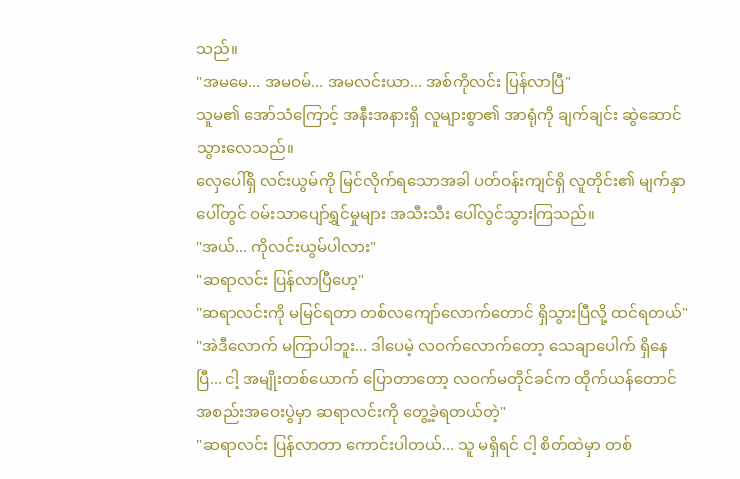သည်။
"အမမေ... အမဝမ်... အမလင်းယာ... အစ်ကိုလင်း ပြန်လာပြီ"
သူမ၏ အော်သံကြောင့် အနီးအနားရှိ လူများစွာ၏ အာရုံကို ချက်ချင်း ဆွဲဆောင်သွားလေသည်။
လှေပေါ်ရှိ လင်းယွမ်ကို မြင်လိုက်ရသောအခါ ပတ်ဝန်းကျင်ရှိ လူတိုင်း၏ မျက်နှာပေါ်တွင် ဝမ်းသာပျော်ရွှင်မှုများ အသီးသီး ပေါ်လွင်သွားကြသည်။
"အယ်... ကိုလင်းယွမ်ပါလား"
"ဆရာလင်း ပြန်လာပြီဟေ့"
"ဆရာလင်းကို မမြင်ရတာ တစ်လကျော်လောက်တောင် ရှိသွားပြီလို့ ထင်ရတယ်"
"အဲဒီလောက် မကြာပါဘူး... ဒါပေမဲ့ လဝက်လောက်တော့ သေချာပေါက် ရှိနေပြီ... ငါ့ အမျိုးတစ်ယောက် ပြောတာတော့ လဝက်မတိုင်ခင်က ထိုက်ယန်တောင် အစည်းအဝေးပွဲမှာ ဆရာလင်းကို တွေ့ခဲ့ရတယ်တဲ့"
"ဆရာလင်း ပြန်လာတာ ကောင်းပါတယ်... သူ မရှိရင် ငါ့ စိတ်ထဲမှာ တစ်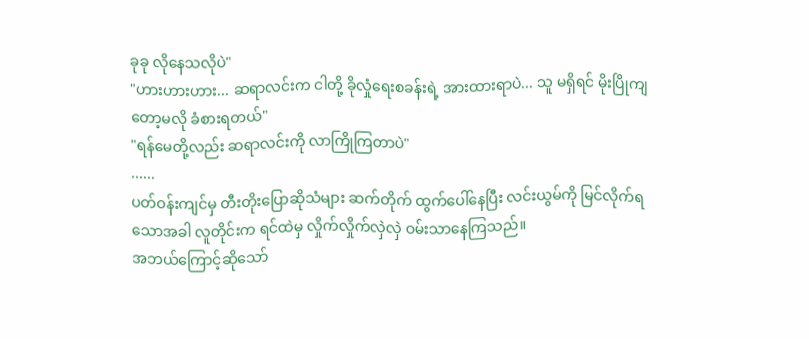ခုခု လိုနေသလိုပဲ"
"ဟားဟားဟား... ဆရာလင်းက ငါတို့ ခိုလှုံရေးစခန်းရဲ့ အားထားရာပဲ... သူ မရှိရင် မိုးပြိုကျတော့မလို ခံစားရတယ်"
"ရန်မေတို့လည်း ဆရာလင်းကို လာကြိုကြတာပဲ"
......
ပတ်ဝန်းကျင်မှ တီးတိုးပြောဆိုသံများ ဆက်တိုက် ထွက်ပေါ်နေပြီး လင်းယွမ်ကို မြင်လိုက်ရသောအခါ လူတိုင်းက ရင်ထဲမှ လှိုက်လှိုက်လှဲလှဲ ဝမ်းသာနေကြသည်။
အဘယ်ကြောင့်ဆိုသော်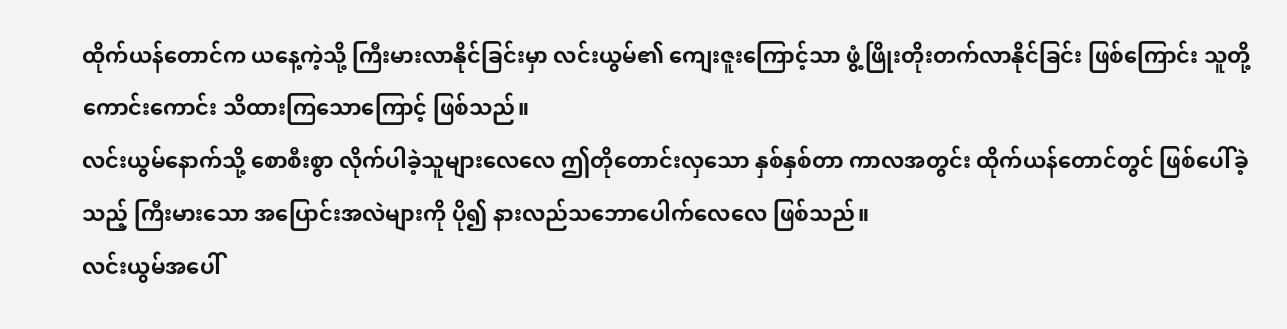ထိုက်ယန်တောင်က ယနေ့ကဲ့သို့ ကြီးမားလာနိုင်ခြင်းမှာ လင်းယွမ်၏ ကျေးဇူးကြောင့်သာ ဖွံ့ဖြိုးတိုးတက်လာနိုင်ခြင်း ဖြစ်ကြောင်း သူတို့ ကောင်းကောင်း သိထားကြသောကြောင့် ဖြစ်သည်။
လင်းယွမ်နောက်သို့ စောစီးစွာ လိုက်ပါခဲ့သူများလေလေ ဤတိုတောင်းလှသော နှစ်နှစ်တာ ကာလအတွင်း ထိုက်ယန်တောင်တွင် ဖြစ်ပေါ်ခဲ့သည့် ကြီးမားသော အပြောင်းအလဲများကို ပို၍ နားလည်သဘောပေါက်လေလေ ဖြစ်သည်။
လင်းယွမ်အပေါ်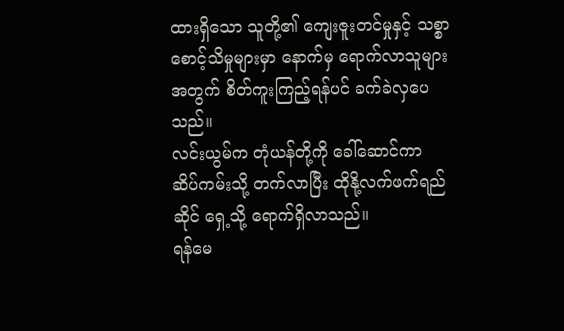ထားရှိသော သူတို့၏ ကျေးဇူးတင်မှုနှင့် သစ္စာစောင့်သိမှုများမှာ နောက်မှ ရောက်လာသူများအတွက် စိတ်ကူးကြည့်ရန်ပင် ခက်ခဲလှပေသည်။
လင်းယွမ်က တုံယန်တို့ကို ခေါ်ဆောင်ကာ ဆိပ်ကမ်းသို့ တက်လာပြီး ထိုနို့လက်ဖက်ရည်ဆိုင် ရှေ့သို့ ရောက်ရှိလာသည်။
ရန်မေ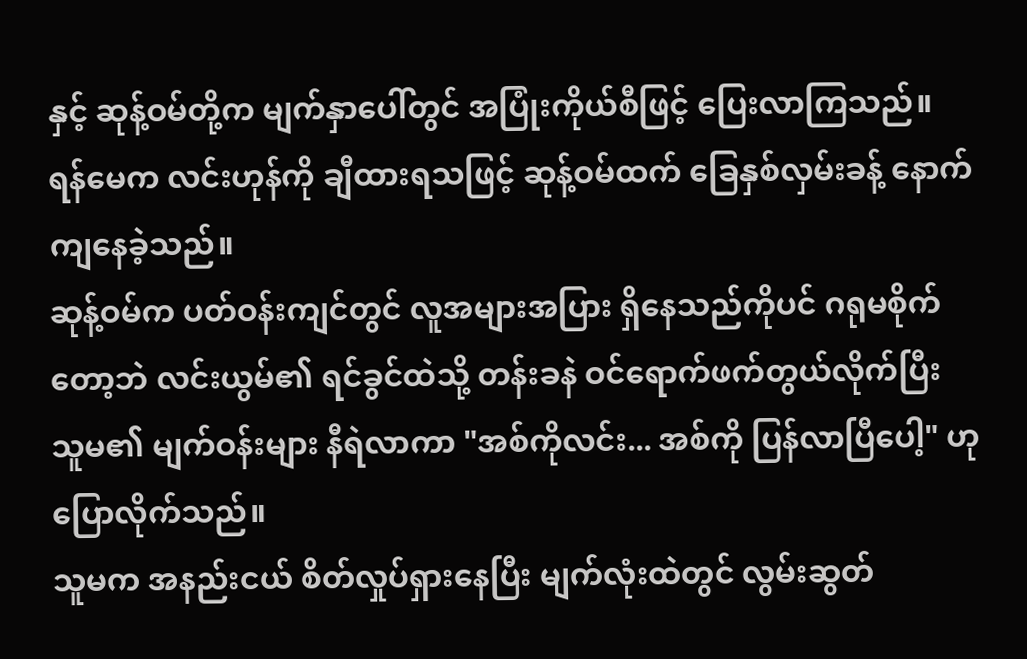နှင့် ဆုန့်ဝမ်တို့က မျက်နှာပေါ်တွင် အပြုံးကိုယ်စီဖြင့် ပြေးလာကြသည်။
ရန်မေက လင်းဟုန်ကို ချီထားရသဖြင့် ဆုန့်ဝမ်ထက် ခြေနှစ်လှမ်းခန့် နောက်ကျနေခဲ့သည်။
ဆုန့်ဝမ်က ပတ်ဝန်းကျင်တွင် လူအများအပြား ရှိနေသည်ကိုပင် ဂရုမစိုက်တော့ဘဲ လင်းယွမ်၏ ရင်ခွင်ထဲသို့ တန်းခနဲ ဝင်ရောက်ဖက်တွယ်လိုက်ပြီး သူမ၏ မျက်ဝန်းများ နီရဲလာကာ "အစ်ကိုလင်း... အစ်ကို ပြန်လာပြီပေါ့" ဟု ပြောလိုက်သည်။
သူမက အနည်းငယ် စိတ်လှုပ်ရှားနေပြီး မျက်လုံးထဲတွင် လွမ်းဆွတ်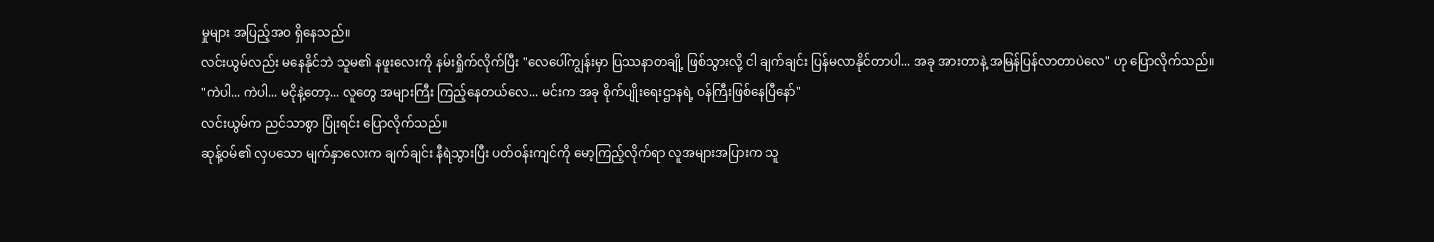မှုများ အပြည့်အဝ ရှိနေသည်။
လင်းယွမ်လည်း မနေနိုင်ဘဲ သူမ၏ နဖူးလေးကို နမ်းရှိုက်လိုက်ပြီး "လေပေါ်ကျွန်းမှာ ပြဿနာတချို့ ဖြစ်သွားလို့ ငါ ချက်ချင်း ပြန်မလာနိုင်တာပါ... အခု အားတာနဲ့ အမြန်ပြန်လာတာပဲလေ" ဟု ပြောလိုက်သည်။
"ကဲပါ... ကဲပါ... မငိုနဲ့တော့... လူတွေ အများကြီး ကြည့်နေတယ်လေ... မင်းက အခု စိုက်ပျိုးရေးဌာနရဲ့ ဝန်ကြီးဖြစ်နေပြီနော်"
လင်းယွမ်က ညင်သာစွာ ပြုံးရင်း ပြောလိုက်သည်။
ဆုန့်ဝမ်၏ လှပသော မျက်နှာလေးက ချက်ချင်း နီရဲသွားပြီး ပတ်ဝန်းကျင်ကို မော့ကြည့်လိုက်ရာ လူအများအပြားက သူ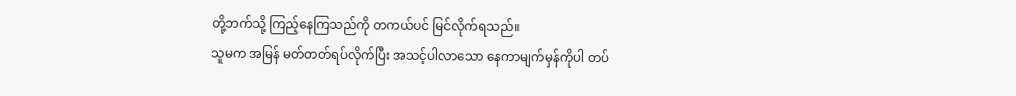တို့ဘက်သို့ ကြည့်နေကြသည်ကို တကယ်ပင် မြင်လိုက်ရသည်။
သူမက အမြန် မတ်တတ်ရပ်လိုက်ပြီး အသင့်ပါလာသော နေကာမျက်မှန်ကိုပါ တပ်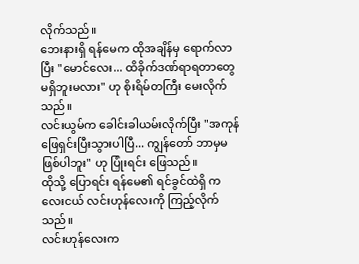လိုက်သည်။
ဘေးနားရှိ ရန်မေက ထိုအချိန်မှ ရောက်လာပြီး "မောင်လေး... ထိခိုက်ဒဏ်ရာရတာတွေ မရှိဘူးမလား" ဟု စိုးရိမ်တကြီး မေးလိုက်သည်။
လင်းယွမ်က ခေါင်းခါယမ်းလိုက်ပြီး "အကုန် ဖြေရှင်းပြီးသွားပါပြီ... ကျွန်တော် ဘာမှမဖြစ်ပါဘူး" ဟု ပြုံးရင်း ဖြေသည်။
ထိုသို့ ပြောရင်း ရန်မေ၏ ရင်ခွင်ထဲရှိ ကလေးငယ် လင်းဟုန်လေးကို ကြည့်လိုက်သည်။
လင်းဟုန်လေးက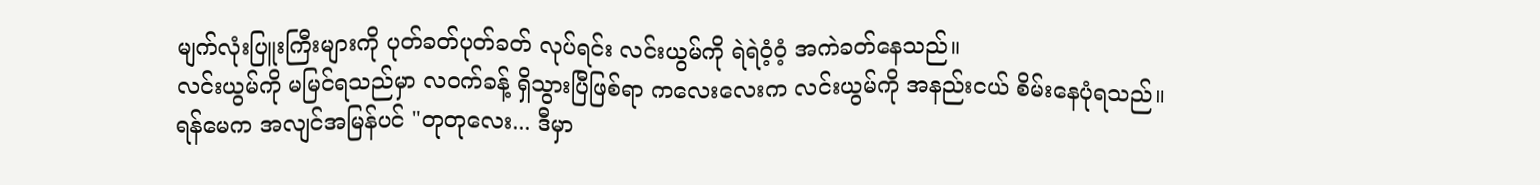မျက်လုံးပြူးကြီးများကို ပုတ်ခတ်ပုတ်ခတ် လုပ်ရင်း လင်းယွမ်ကို ရဲရဲဝံ့ဝံ့ အကဲခတ်နေသည်။
လင်းယွမ်ကို မမြင်ရသည်မှာ လဝက်ခန့် ရှိသွားပြီဖြစ်ရာ ကလေးလေးက လင်းယွမ်ကို အနည်းငယ် စိမ်းနေပုံရသည်။
ရန်မေက အလျင်အမြန်ပင် "တုတုလေး... ဒီမှာ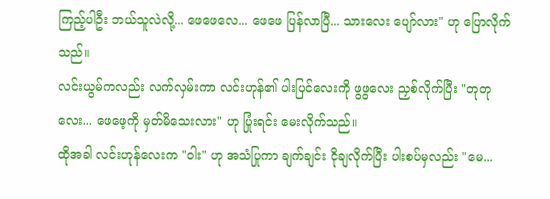ကြည့်ပါဦး ဘယ်သူလဲလို့... ဖေဖေလေ... ဖေဖေ ပြန်လာပြီ... သားလေး ပျော်လား" ဟု ပြောလိုက်သည်။
လင်းယွမ်ကလည်း လက်လှမ်းကာ လင်းဟုန်၏ ပါးပြင်လေးကို ဖွဖွလေး ညှစ်လိုက်ပြီး "တုတုလေး... ဖေဖေ့ကို မှတ်မိသေးလား" ဟု ပြုံးရင်း မေးလိုက်သည်။
ထိုအခါ လင်းဟုန်လေးက "ဝါး" ဟု အသံပြုကာ ချက်ချင်း ငိုချလိုက်ပြီး ပါးစပ်မှလည်း "မေ...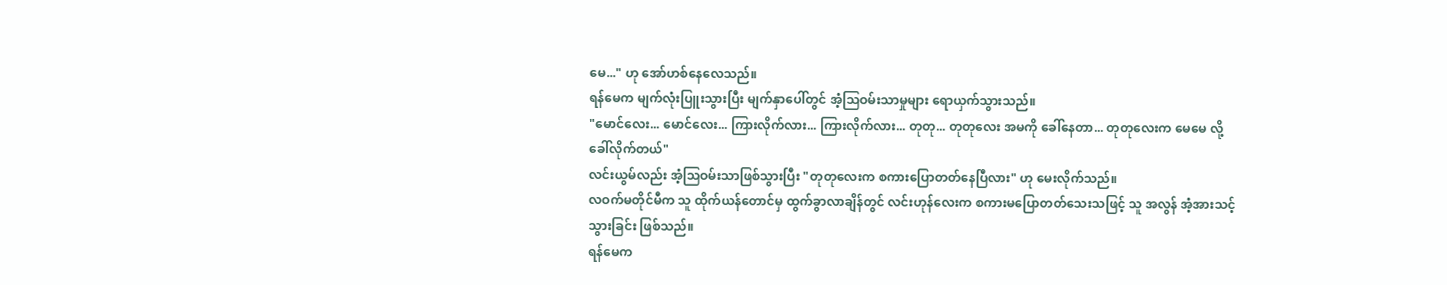မေ..." ဟု အော်ဟစ်နေလေသည်။
ရန်မေက မျက်လုံးပြူးသွားပြီး မျက်နှာပေါ်တွင် အံ့သြဝမ်းသာမှုများ ရောယှက်သွားသည်။
"မောင်လေး... မောင်လေး... ကြားလိုက်လား... ကြားလိုက်လား... တုတု... တုတုလေး အမကို ခေါ်နေတာ... တုတုလေးက မေမေ လို့ ခေါ်လိုက်တယ်"
လင်းယွမ်လည်း အံ့သြဝမ်းသာဖြစ်သွားပြီး "တုတုလေးက စကားပြောတတ်နေပြီလား" ဟု မေးလိုက်သည်။
လဝက်မတိုင်မီက သူ ထိုက်ယန်တောင်မှ ထွက်ခွာလာချိန်တွင် လင်းဟုန်လေးက စကားမပြောတတ်သေးသဖြင့် သူ အလွန် အံ့အားသင့်သွားခြင်း ဖြစ်သည်။
ရန်မေက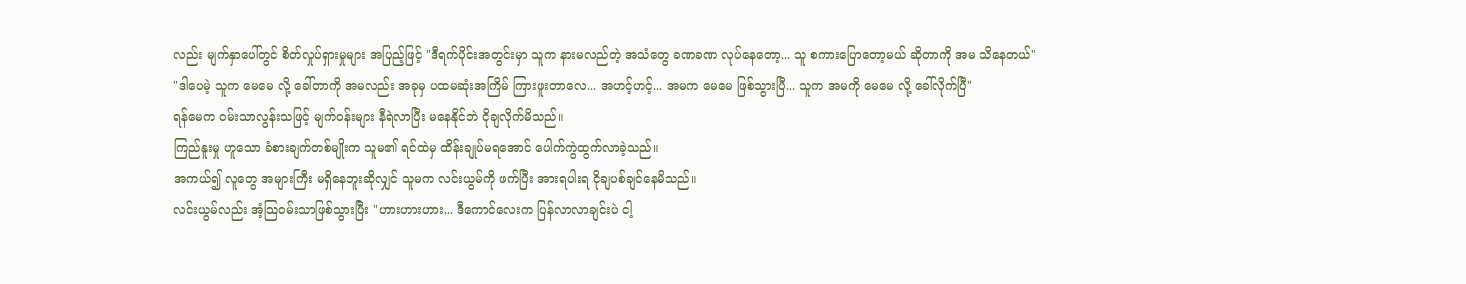လည်း မျက်နှာပေါ်တွင် စိတ်လှုပ်ရှားမှုများ အပြည့်ဖြင့် "ဒီရက်ပိုင်းအတွင်းမှာ သူက နားမလည်တဲ့ အသံတွေ ခဏခဏ လုပ်နေတော့... သူ စကားပြောတော့မယ် ဆိုတာကို အမ သိနေတယ်"
"ဒါပေမဲ့ သူက မေမေ လို့ ခေါ်တာကို အမလည်း အခုမှ ပထမဆုံးအကြိမ် ကြားဖူးတာလေ... အဟင့်ဟင့်... အမက မေမေ ဖြစ်သွားပြီ... သူက အမကို မေမေ လို့ ခေါ်လိုက်ပြီ"
ရန်မေက ဝမ်းသာလွန်းသဖြင့် မျက်ဝန်းများ နီရဲလာပြီး မနေနိုင်ဘဲ ငိုချလိုက်မိသည်။
ကြည်နူးမှု ဟူသော ခံစားချက်တစ်မျိုးက သူမ၏ ရင်ထဲမှ ထိန်းချုပ်မရအောင် ပေါက်ကွဲထွက်လာခဲ့သည်။
အကယ်၍ လူတွေ အများကြီး မရှိနေဘူးဆိုလျှင် သူမက လင်းယွမ်ကို ဖက်ပြီး အားရပါးရ ငိုချပစ်ချင်နေမိသည်။
လင်းယွမ်လည်း အံ့သြဝမ်းသာဖြစ်သွားပြီး "ဟားဟားဟား... ဒီကောင်လေးက ပြန်လာလာချင်းပဲ ငါ့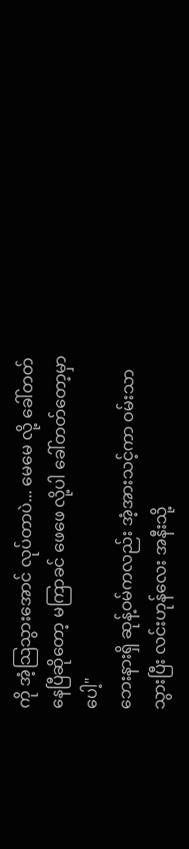ကို အံ့သြသွားအောင် လုပ်တာပဲ... မေမေ လို့ ခေါ်တတ်နေပြီဆိုတော့ မကြာခင် ဖေဖေ လို့ပါ ခေါ်တတ်တော့မှာပေါ့"
ဘေးနားရှိ ဆုန့်ဝမ်ကလည်း အံ့အားသင့်ကာ ဝမ်းသာသွားပြီး လင်းဟုန်လေး အနီးသို့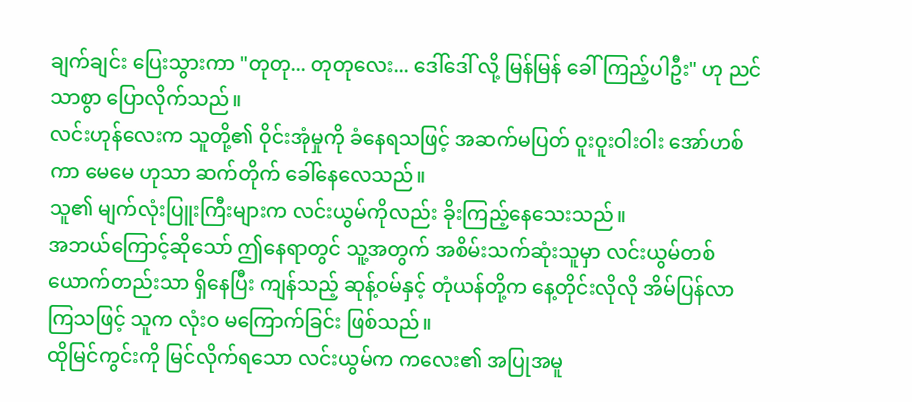ချက်ချင်း ပြေးသွားကာ "တုတု... တုတုလေး... ဒေါ်ဒေါ် လို့ မြန်မြန် ခေါ်ကြည့်ပါဦး" ဟု ညင်သာစွာ ပြောလိုက်သည်။
လင်းဟုန်လေးက သူတို့၏ ဝိုင်းအုံမှုကို ခံနေရသဖြင့် အဆက်မပြတ် ဝူးဝူးဝါးဝါး အော်ဟစ်ကာ မေမေ ဟုသာ ဆက်တိုက် ခေါ်နေလေသည်။
သူ၏ မျက်လုံးပြူးကြီးများက လင်းယွမ်ကိုလည်း ခိုးကြည့်နေသေးသည်။
အဘယ်ကြောင့်ဆိုသော် ဤနေရာတွင် သူ့အတွက် အစိမ်းသက်ဆုံးသူမှာ လင်းယွမ်တစ်ယောက်တည်းသာ ရှိနေပြီး ကျန်သည့် ဆုန့်ဝမ်နှင့် တုံယန်တို့က နေ့တိုင်းလိုလို အိမ်ပြန်လာကြသဖြင့် သူက လုံးဝ မကြောက်ခြင်း ဖြစ်သည်။
ထိုမြင်ကွင်းကို မြင်လိုက်ရသော လင်းယွမ်က ကလေး၏ အပြုအမူ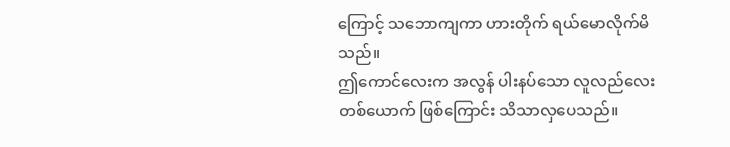ကြောင့် သဘောကျကာ ဟားတိုက် ရယ်မောလိုက်မိသည်။
ဤကောင်လေးက အလွန် ပါးနပ်သော လူလည်လေးတစ်ယောက် ဖြစ်ကြောင်း သိသာလှပေသည်။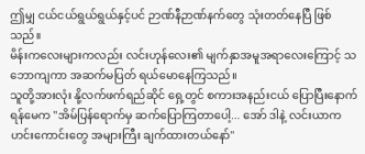ဤမျှ ငယ်ငယ်ရွယ်ရွယ်နှင့်ပင် ဉာဏ်နီဉာဏ်နက်တွေ သုံးတတ်နေပြီ ဖြစ်သည်။
မိန်းကလေးများကလည်း လင်းဟုန်လေး၏ မျက်နှာအမူအရာလေးကြောင့် သဘောကျကာ အဆက်မပြတ် ရယ်မောနေကြသည်။
သူတို့အားလုံး နို့လက်ဖက်ရည်ဆိုင် ရှေ့တွင် စကားအနည်းငယ် ပြောပြီးနောက် ရန်မေက "အိမ်ပြန်ရောက်မှ ဆက်ပြောကြတာပေါ့... အော် ဒါနဲ့ လင်းယာက ဟင်းကောင်းတွေ အများကြီး ချက်ထားတယ်နော်"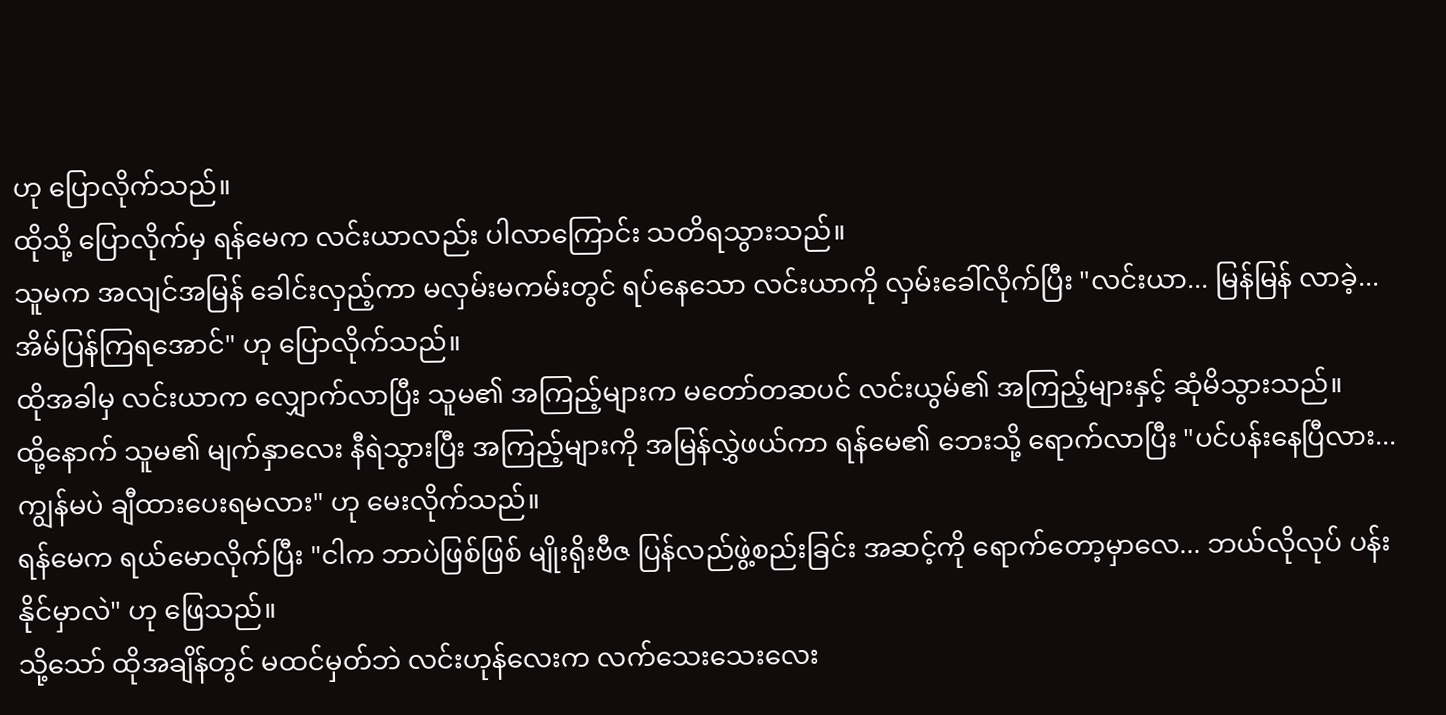ဟု ပြောလိုက်သည်။
ထိုသို့ ပြောလိုက်မှ ရန်မေက လင်းယာလည်း ပါလာကြောင်း သတိရသွားသည်။
သူမက အလျင်အမြန် ခေါင်းလှည့်ကာ မလှမ်းမကမ်းတွင် ရပ်နေသော လင်းယာကို လှမ်းခေါ်လိုက်ပြီး "လင်းယာ... မြန်မြန် လာခဲ့... အိမ်ပြန်ကြရအောင်" ဟု ပြောလိုက်သည်။
ထိုအခါမှ လင်းယာက လျှောက်လာပြီး သူမ၏ အကြည့်များက မတော်တဆပင် လင်းယွမ်၏ အကြည့်များနှင့် ဆုံမိသွားသည်။
ထို့နောက် သူမ၏ မျက်နှာလေး နီရဲသွားပြီး အကြည့်များကို အမြန်လွှဲဖယ်ကာ ရန်မေ၏ ဘေးသို့ ရောက်လာပြီး "ပင်ပန်းနေပြီလား... ကျွန်မပဲ ချီထားပေးရမလား" ဟု မေးလိုက်သည်။
ရန်မေက ရယ်မောလိုက်ပြီး "ငါက ဘာပဲဖြစ်ဖြစ် မျိုးရိုးဗီဇ ပြန်လည်ဖွဲ့စည်းခြင်း အဆင့်ကို ရောက်တော့မှာလေ... ဘယ်လိုလုပ် ပန်းနိုင်မှာလဲ" ဟု ဖြေသည်။
သို့သော် ထိုအချိန်တွင် မထင်မှတ်ဘဲ လင်းဟုန်လေးက လက်သေးသေးလေး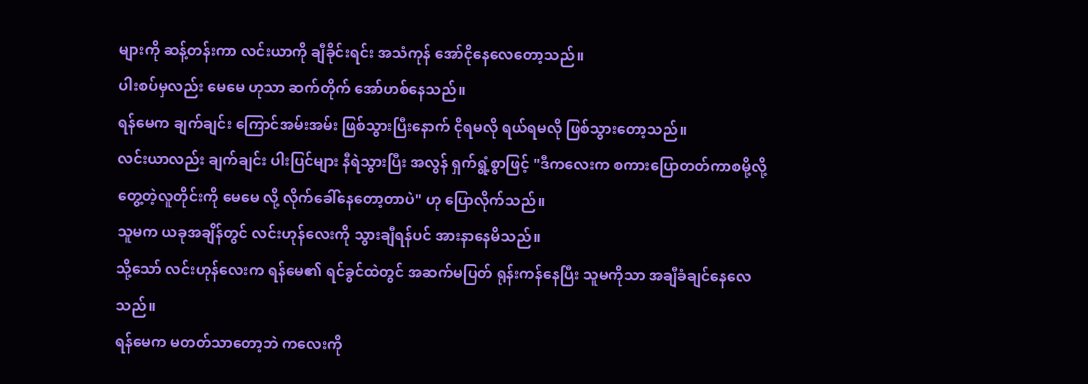များကို ဆန့်တန်းကာ လင်းယာကို ချီခိုင်းရင်း အသံကုန် အော်ငိုနေလေတော့သည်။
ပါးစပ်မှလည်း မေမေ ဟုသာ ဆက်တိုက် အော်ဟစ်နေသည်။
ရန်မေက ချက်ချင်း ကြောင်အမ်းအမ်း ဖြစ်သွားပြီးနောက် ငိုရမလို ရယ်ရမလို ဖြစ်သွားတော့သည်။
လင်းယာလည်း ချက်ချင်း ပါးပြင်များ နီရဲသွားပြီး အလွန် ရှက်ရွံ့စွာဖြင့် "ဒီကလေးက စကားပြောတတ်ကာစမို့လို့ တွေ့တဲ့လူတိုင်းကို မေမေ လို့ လိုက်ခေါ်နေတော့တာပဲ" ဟု ပြောလိုက်သည်။
သူမက ယခုအချိန်တွင် လင်းဟုန်လေးကို သွားချီရန်ပင် အားနာနေမိသည်။
သို့သော် လင်းဟုန်လေးက ရန်မေ၏ ရင်ခွင်ထဲတွင် အဆက်မပြတ် ရုန်းကန်နေပြီး သူမကိုသာ အချီခံချင်နေလေသည်။
ရန်မေက မတတ်သာတော့ဘဲ ကလေးကို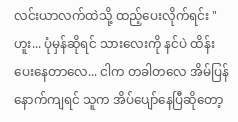လင်းယာလက်ထဲသို့ ထည့်ပေးလိုက်ရင်း "ဟူး... ပုံမှန်ဆိုရင် သားလေးကို နင်ပဲ ထိန်းပေးနေတာလေ... ငါက တခါတလေ အိမ်ပြန်နောက်ကျရင် သူက အိပ်ပျော်နေပြီဆိုတော့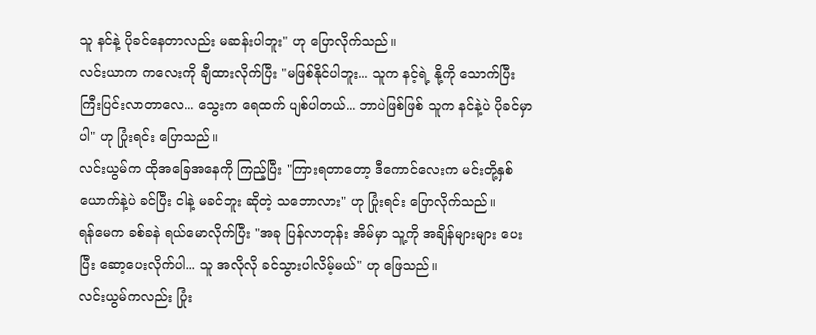သူ နင်နဲ့ ပိုခင်နေတာလည်း မဆန်းပါဘူး" ဟု ပြောလိုက်သည်။
လင်းယာက ကလေးကို ချီထားလိုက်ပြီး "မဖြစ်နိုင်ပါဘူး... သူက နင့်ရဲ့ နို့ကို သောက်ပြီး ကြီးပြင်းလာတာလေ... သွေးက ရေထက် ပျစ်ပါတယ်... ဘာပဲဖြစ်ဖြစ် သူက နင်နဲ့ပဲ ပိုခင်မှာပါ" ဟု ပြုံးရင်း ပြောသည်။
လင်းယွမ်က ထိုအခြေအနေကို ကြည့်ပြီး "ကြားရတာတော့ ဒီကောင်လေးက မင်းတို့နှစ်ယောက်နဲ့ပဲ ခင်ပြီး ငါနဲ့ မခင်ဘူး ဆိုတဲ့ သဘောလား" ဟု ပြုံးရင်း ပြောလိုက်သည်။
ရန်မေက ခစ်ခနဲ ရယ်မောလိုက်ပြီး "အခု ပြန်လာတုန်း အိမ်မှာ သူ့ကို အချိန်များများ ပေးပြီး ဆော့ပေးလိုက်ပါ... သူ အလိုလို ခင်သွားပါလိမ့်မယ်" ဟု ဖြေသည်။
လင်းယွမ်ကလည်း ပြုံး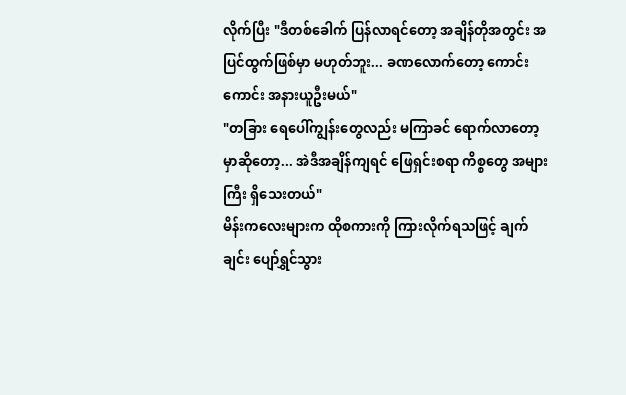လိုက်ပြီး "ဒီတစ်ခေါက် ပြန်လာရင်တော့ အချိန်တိုအတွင်း အပြင်ထွက်ဖြစ်မှာ မဟုတ်ဘူး... ခဏလောက်တော့ ကောင်းကောင်း အနားယူဦးမယ်"
"တခြား ရေပေါ်ကျွန်းတွေလည်း မကြာခင် ရောက်လာတော့မှာဆိုတော့... အဲဒီအချိန်ကျရင် ဖြေရှင်းစရာ ကိစ္စတွေ အများကြီး ရှိသေးတယ်"
မိန်းကလေးများက ထိုစကားကို ကြားလိုက်ရသဖြင့် ချက်ချင်း ပျော်ရွှင်သွား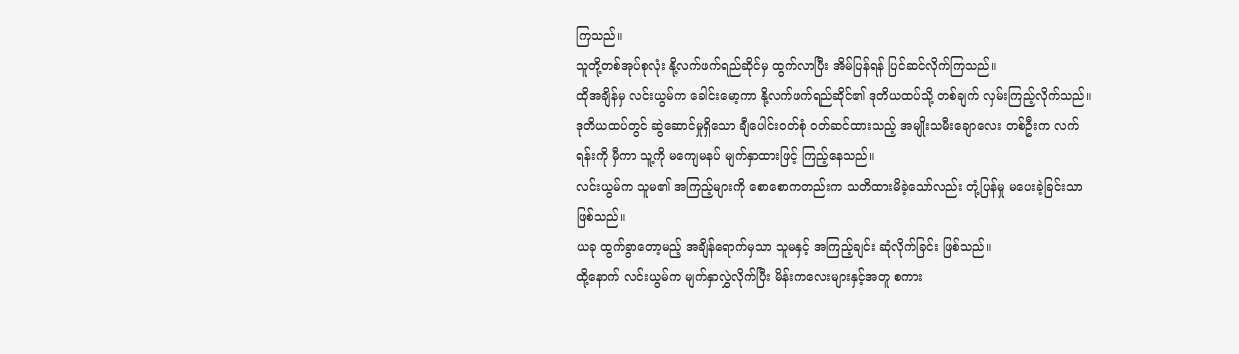ကြသည်။
သူတို့တစ်အုပ်စုလုံး နို့လက်ဖက်ရည်ဆိုင်မှ ထွက်လာပြီး အိမ်ပြန်ရန် ပြင်ဆင်လိုက်ကြသည်။
ထိုအချိန်မှ လင်းယွမ်က ခေါင်းမော့ကာ နို့လက်ဖက်ရည်ဆိုင်၏ ဒုတိယထပ်သို့ တစ်ချက် လှမ်းကြည့်လိုက်သည်။
ဒုတိယထပ်တွင် ဆွဲဆောင်မှုရှိသော ချီပေါင်းဝတ်စုံ ဝတ်ဆင်ထားသည့် အမျိုးသမီးချောလေး တစ်ဦးက လက်ရန်းကို မှီကာ သူ့ကို မကျေမနပ် မျက်နှာထားဖြင့် ကြည့်နေသည်။
လင်းယွမ်က သူမ၏ အကြည့်များကို စောစောကတည်းက သတိထားမိခဲ့သော်လည်း တုံ့ပြန်မှု မပေးခဲ့ခြင်းသာ ဖြစ်သည်။
ယခု ထွက်ခွာတော့မည့် အချိန်ရောက်မှသာ သူမနှင့် အကြည့်ချင်း ဆုံလိုက်ခြင်း ဖြစ်သည်။
ထို့နောက် လင်းယွမ်က မျက်နှာလွှဲလိုက်ပြီး မိန်းကလေးများနှင့်အတူ စကား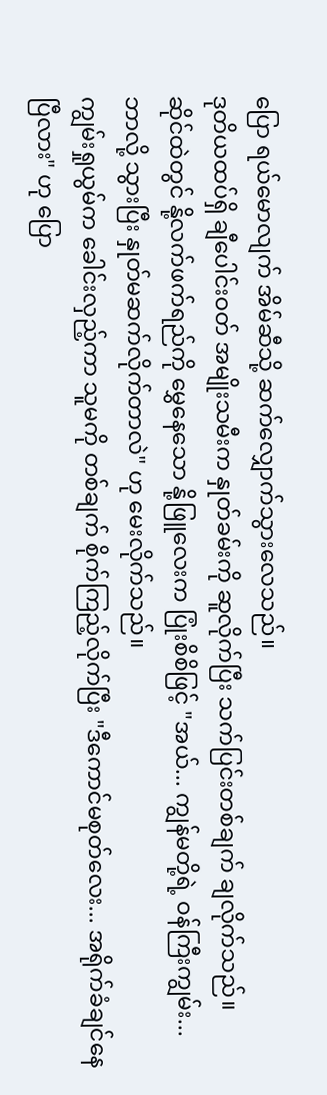ပြော ရယ်မောလျက် အိမ်ဆီသို့ ဆက်လျှောက်သွားလေသည်။
ဒုတိယထပ်ရှိ ချီပေါင်းဝတ် အမျိုးသမီးက နှုတ်ခမ်းကို ဆူလိုက်ပြီး သက်ပြင်းတစ်ချက် ချလိုက်သည်။
ဆိုင်ထဲတွင် နို့လက်ဖက်ရည်ကို မွှေနေသော နို့ဖြူလေးက ပြုံးစိစိဖြင့် "အယ်... ကျွန်မတို့ရဲ့ ဝန်ကြီးကျွမ်း... ဘာလို့ သွားပြီး နှုတ်မဆက်လိုက်တာလဲ" ဟု မေးလိုက်သည်။
ကျွမ်းရှုယွမ်က ခေါင်းလှည့်ကာ သူမကို တစ်ချက် စိုက်ကြည့်လိုက်ပြီး "ဒီကောင်မစုတ်လေး... အရိုက်ခံချင်နေပြီလား" ဟု ပြော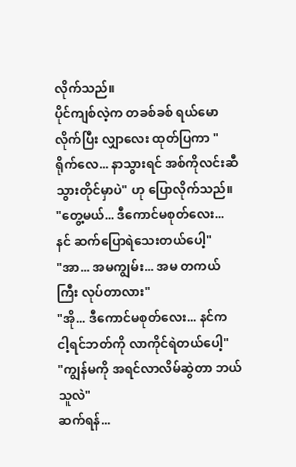လိုက်သည်။
ပိုင်ကျစ်လဲ့က တခစ်ခစ် ရယ်မောလိုက်ပြီး လျှာလေး ထုတ်ပြကာ "ရိုက်လေ... နာသွားရင် အစ်ကိုလင်းဆီ သွားတိုင်မှာပဲ" ဟု ပြောလိုက်သည်။
"တွေ့မယ်... ဒီကောင်မစုတ်လေး... နင် ဆက်ပြောရဲသေးတယ်ပေါ့"
"အာ... အမကျွမ်း... အမ တကယ်ကြီး လုပ်တာလား"
"အို... ဒီကောင်မစုတ်လေး... နင်က ငါ့ရင်ဘတ်ကို လာကိုင်ရဲတယ်ပေါ့"
"ကျွန်မကို အရင်လာလိမ်ဆွဲတာ ဘယ်သူလဲ"
ဆက်ရန်...